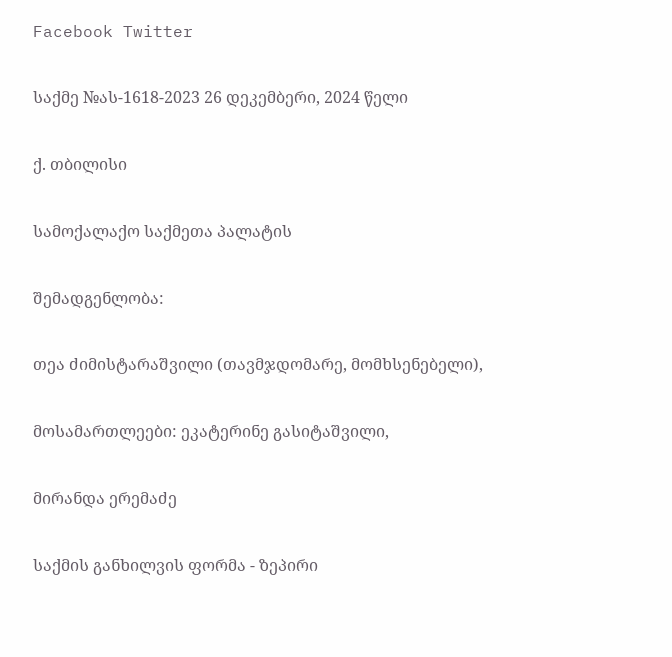Facebook Twitter

საქმე №ას-1618-2023 26 დეკემბერი, 2024 წელი

ქ. თბილისი

სამოქალაქო საქმეთა პალატის

შემადგენლობა:

თეა ძიმისტარაშვილი (თავმჯდომარე, მომხსენებელი),

მოსამართლეები: ეკატერინე გასიტაშვილი,

მირანდა ერემაძე

საქმის განხილვის ფორმა - ზეპირი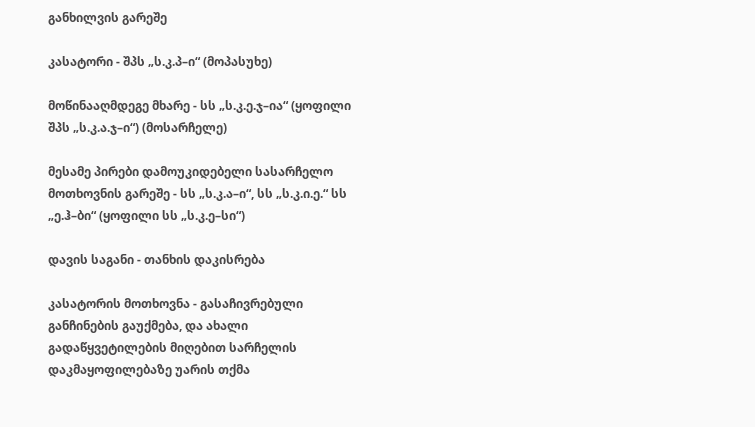განხილვის გარეშე

კასატორი - შპს „ს.კ.პ–ი“ (მოპასუხე)

მოწინააღმდეგე მხარე - სს „ს.კ.ე.ჯ–ია“ (ყოფილი შპს „ს.კ.ა.ჯ–ი“) (მოსარჩელე)

მესამე პირები დამოუკიდებელი სასარჩელო მოთხოვნის გარეშე - სს „ს.კ.ა–ი“, სს „ს.კ.ი.ე.“ სს „ე.ჰ–ბი“ (ყოფილი სს „ს.კ.ე–სი“)

დავის საგანი - თანხის დაკისრება

კასატორის მოთხოვნა - გასაჩივრებული განჩინების გაუქმება, და ახალი გადაწყვეტილების მიღებით სარჩელის დაკმაყოფილებაზე უარის თქმა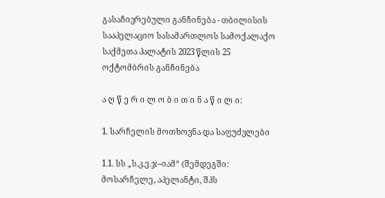გასაჩივრებული განჩინება - თბილისის სააპელაციო სასამართლოს სამოქალაქო საქმეთა პალატის 2023 წლის 25 ოქტომბრის განჩინება

ა ღ წ ე რ ი ლ ო ბ ი თ ი ნ ა წ ი ლ ი:

1. სარჩელის მოთხოვნა და საფუძვლები

1.1. სს „ს.კ.ე.ჯ–იამ“ (შემდეგში: მოსარჩელე, აპელანტი, შპს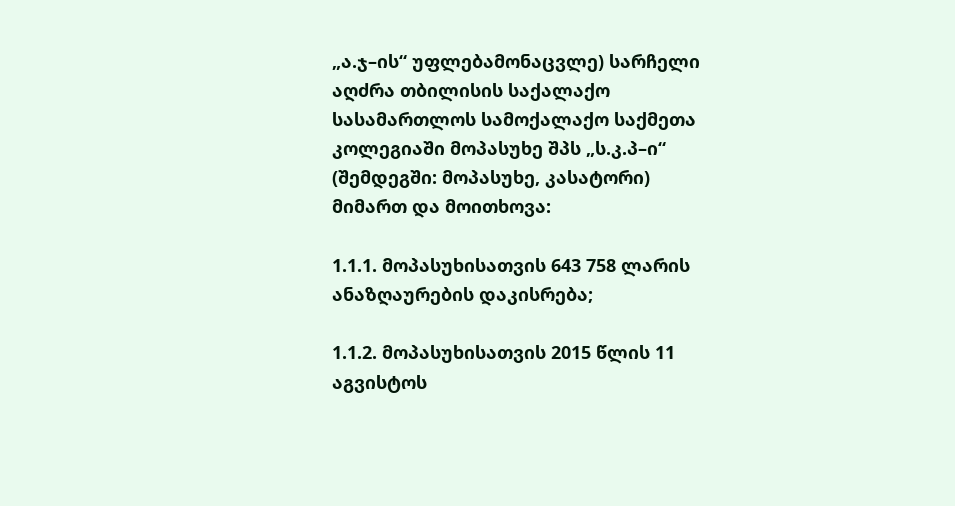„ა.ჯ–ის“ უფლებამონაცვლე) სარჩელი აღძრა თბილისის საქალაქო სასამართლოს სამოქალაქო საქმეთა კოლეგიაში მოპასუხე შპს „ს.კ.პ–ი“ (შემდეგში: მოპასუხე, კასატორი) მიმართ და მოითხოვა:

1.1.1. მოპასუხისათვის 643 758 ლარის ანაზღაურების დაკისრება;

1.1.2. მოპასუხისათვის 2015 წლის 11 აგვისტოს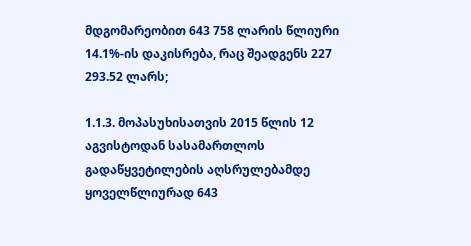მდგომარეობით 643 758 ლარის წლიური 14.1%-ის დაკისრება, რაც შეადგენს 227 293.52 ლარს;

1.1.3. მოპასუხისათვის 2015 წლის 12 აგვისტოდან სასამართლოს გადაწყვეტილების აღსრულებამდე ყოველწლიურად 643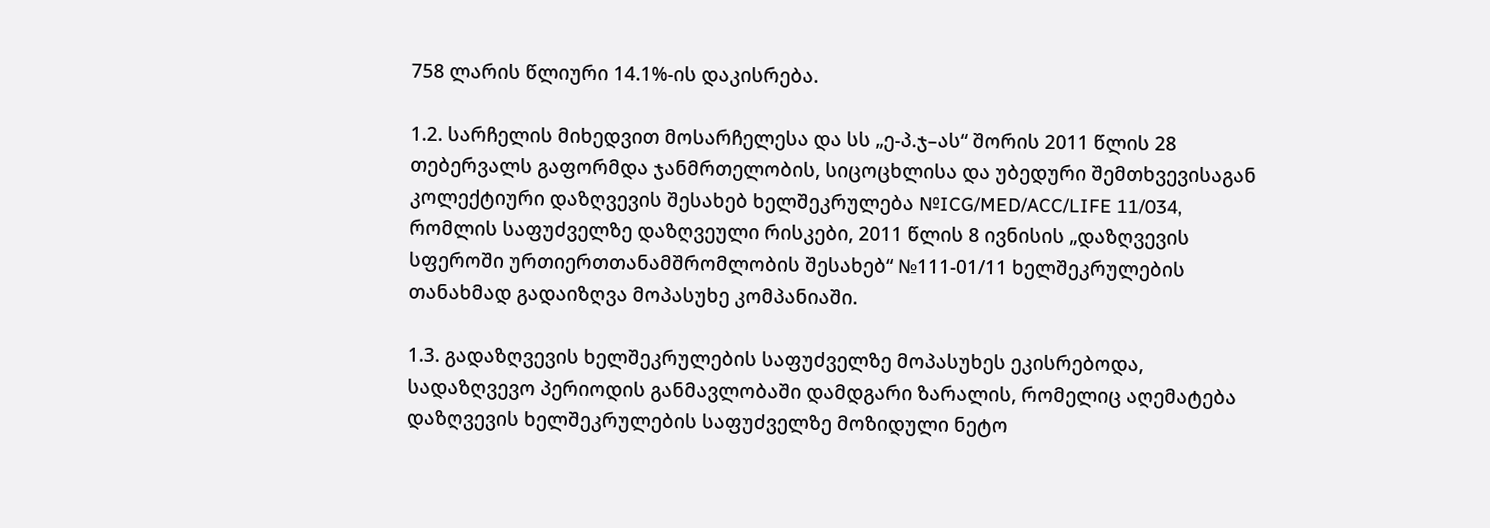758 ლარის წლიური 14.1%-ის დაკისრება.

1.2. სარჩელის მიხედვით მოსარჩელესა და სს „ე-პ.ჯ–ას“ შორის 2011 წლის 28 თებერვალს გაფორმდა ჯანმრთელობის, სიცოცხლისა და უბედური შემთხვევისაგან კოლექტიური დაზღვევის შესახებ ხელშეკრულება №ICG/MED/ACC/LIFE 11/034, რომლის საფუძველზე დაზღვეული რისკები, 2011 წლის 8 ივნისის „დაზღვევის სფეროში ურთიერთთანამშრომლობის შესახებ“ №111-01/11 ხელშეკრულების თანახმად გადაიზღვა მოპასუხე კომპანიაში.

1.3. გადაზღვევის ხელშეკრულების საფუძველზე მოპასუხეს ეკისრებოდა, სადაზღვევო პერიოდის განმავლობაში დამდგარი ზარალის, რომელიც აღემატება დაზღვევის ხელშეკრულების საფუძველზე მოზიდული ნეტო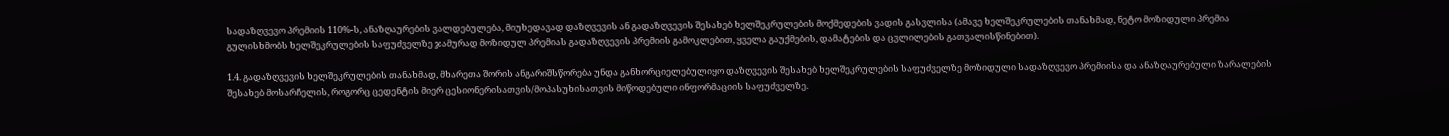სადაზღვევო პრემიის 110%-ს, ანაზღაურების ვალდებულება, მიუხედავად დაზღვევის ან გადაზღვევის შესახებ ხელშეკრულების მოქმედების ვადის გასვლისა (ამავე ხელშეკრულების თანახმად, ნეტო მოზიდული პრემია გულისხმობს ხელშეკრულების საფუძველზე ჯამურად მოზიდულ პრემიას გადაზღვევის პრემიის გამოკლებით, ყველა გაუქმების, დამატების და ცვლილების გათვალისწინებით).

1.4. გადაზღვევის ხელშეკრულების თანახმად, მხარეთა შორის ანგარიშსწორება უნდა განხორციელებულიყო დაზღვევის შესახებ ხელშეკრულების საფუძველზე მოზიდული სადაზღვევო პრემიისა და ანაზღაურებული ზარალების შესახებ მოსარჩელის, როგორც ცედენტის მიერ ცესიონერისათვის/მოპასუხისათვის მიწოდებული ინფორმაციის საფუძველზე.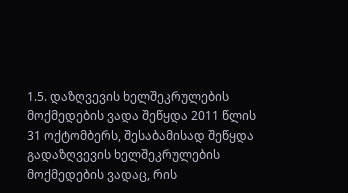1.5. დაზღვევის ხელშეკრულების მოქმედების ვადა შეწყდა 2011 წლის 31 ოქტომბერს, შესაბამისად შეწყდა გადაზღვევის ხელშეკრულების მოქმედების ვადაც, რის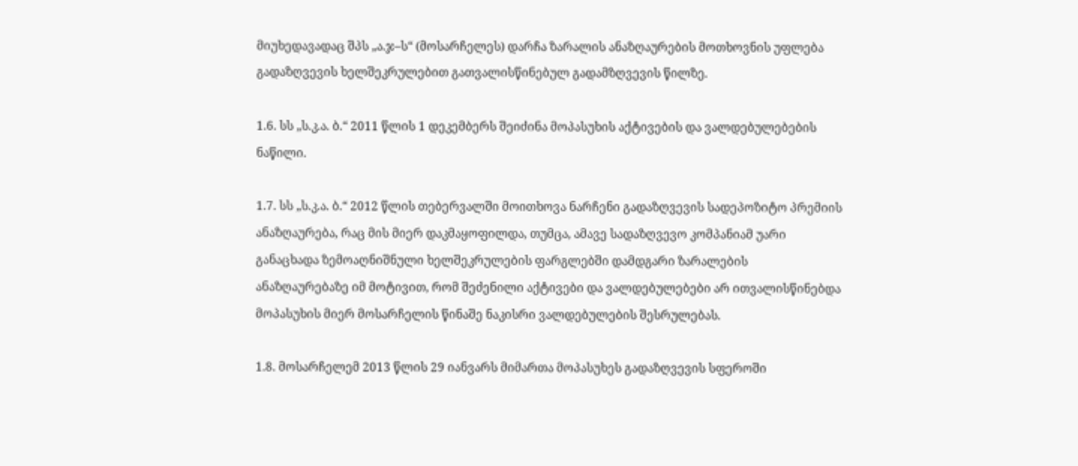მიუხედავადაც შპს „ა.ჯ–ს“ (მოსარჩელეს) დარჩა ზარალის ანაზღაურების მოთხოვნის უფლება გადაზღვევის ხელშეკრულებით გათვალისწინებულ გადამზღვევის წილზე.

1.6. სს „ს.კ.ა. ბ.“ 2011 წლის 1 დეკემბერს შეიძინა მოპასუხის აქტივების და ვალდებულებების ნაწილი.

1.7. სს „ს.კ.ა. ბ.“ 2012 წლის თებერვალში მოითხოვა ნარჩენი გადაზღვევის სადეპოზიტო პრემიის ანაზღაურება, რაც მის მიერ დაკმაყოფილდა, თუმცა, ამავე სადაზღვევო კომპანიამ უარი განაცხადა ზემოაღნიშნული ხელშეკრულების ფარგლებში დამდგარი ზარალების ანაზღაურებაზე იმ მოტივით, რომ შეძენილი აქტივები და ვალდებულებები არ ითვალისწინებდა მოპასუხის მიერ მოსარჩელის წინაშე ნაკისრი ვალდებულების შესრულებას.

1.8. მოსარჩელემ 2013 წლის 29 იანვარს მიმართა მოპასუხეს გადაზღვევის სფეროში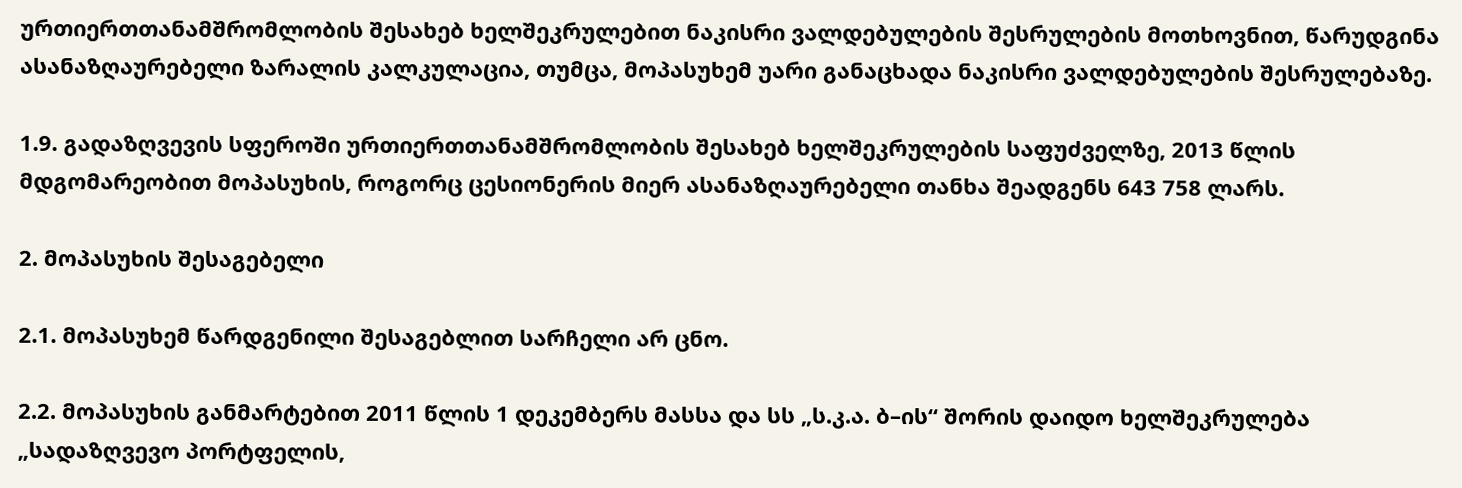ურთიერთთანამშრომლობის შესახებ ხელშეკრულებით ნაკისრი ვალდებულების შესრულების მოთხოვნით, წარუდგინა ასანაზღაურებელი ზარალის კალკულაცია, თუმცა, მოპასუხემ უარი განაცხადა ნაკისრი ვალდებულების შესრულებაზე.

1.9. გადაზღვევის სფეროში ურთიერთთანამშრომლობის შესახებ ხელშეკრულების საფუძველზე, 2013 წლის მდგომარეობით მოპასუხის, როგორც ცესიონერის მიერ ასანაზღაურებელი თანხა შეადგენს 643 758 ლარს.

2. მოპასუხის შესაგებელი

2.1. მოპასუხემ წარდგენილი შესაგებლით სარჩელი არ ცნო.

2.2. მოპასუხის განმარტებით 2011 წლის 1 დეკემბერს მასსა და სს „ს.კ.ა. ბ–ის“ შორის დაიდო ხელშეკრულება „სადაზღვევო პორტფელის,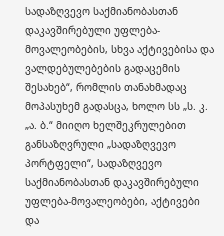სადაზღვევო საქმიანობასთან დაკავშირებული უფლება-მოვალეობების, სხვა აქტივებისა და ვალდებულებების გადაცემის შესახებ“, რომლის თანახმადაც მოპასუხემ გადასცა, ხოლო სს „ს. კ. „ა. ბ.“ მიიღო ხელშეკრულებით განსაზღვრული „სადაზღვევო პორტფელი“, სადაზღვევო საქმიანობასთან დაკავშირებული უფლება-მოვალეობები, აქტივები და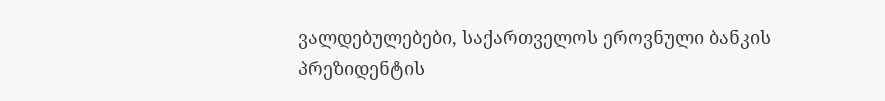ვალდებულებები, საქართველოს ეროვნული ბანკის პრეზიდენტის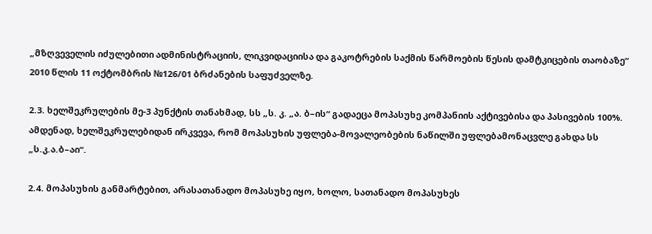„მზღვეველის იძულებითი ადმინისტრაციის, ლიკვიდაციისა და გაკოტრების საქმის წარმოების წესის დამტკიცების თაობაზე“ 2010 წლის 11 ოქტომბრის №126/01 ბრძანების საფუძველზე.

2.3. ხელშეკრულების მე-3 პუნქტის თანახმად, სს „ს. კ. „ა. ბ–ის“ გადაეცა მოპასუხე კომპანიის აქტივებისა და პასივების 100%. ამდენად, ხელშეკრულებიდან ირკვევა, რომ მოპასუხის უფლება-მოვალეობების ნაწილში უფლებამონაცვლე გახდა სს „ს.კ.ა.ბ–აი“.

2.4. მოპასუხის განმარტებით, არასათანადო მოპასუხე იყო, ხოლო, სათანადო მოპასუხეს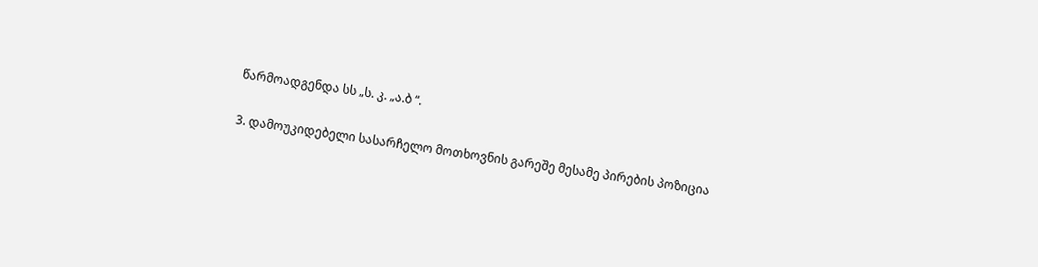წარმოადგენდა სს „ს. კ. „ა.ბ “.

3. დამოუკიდებელი სასარჩელო მოთხოვნის გარეშე მესამე პირების პოზიცია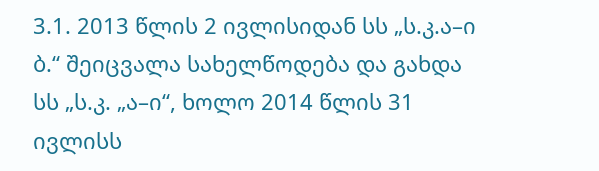3.1. 2013 წლის 2 ივლისიდან სს „ს.კ.ა–ი ბ.“ შეიცვალა სახელწოდება და გახდა სს „ს.კ. „ა–ი“, ხოლო 2014 წლის 31 ივლისს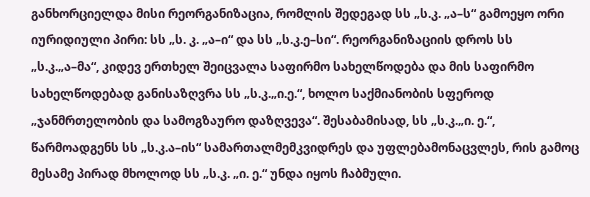განხორციელდა მისი რეორგანიზაცია, რომლის შედეგად სს „ს.კ. „ა–ს“ გამოეყო ორი იურიდიული პირი: სს „ს. კ. „ა–ი“ და სს „ს.კ.ე–სი“. რეორგანიზაციის დროს სს „ს.კ.„ა–მა“, კიდევ ერთხელ შეიცვალა საფირმო სახელწოდება და მის საფირმო სახელწოდებად განისაზღვრა სს „ს.კ.„ი.ე.“, ხოლო საქმიანობის სფეროდ „ჯანმრთელობის და სამოგზაურო დაზღვევა“. შესაბამისად, სს „ს.კ.„ი. ე.“, წარმოადგენს სს „ს.კ.ა–ის“ სამართალმემკვიდრეს და უფლებამონაცვლეს, რის გამოც მესამე პირად მხოლოდ სს „ს.კ. „ი. ე.“ უნდა იყოს ჩაბმული.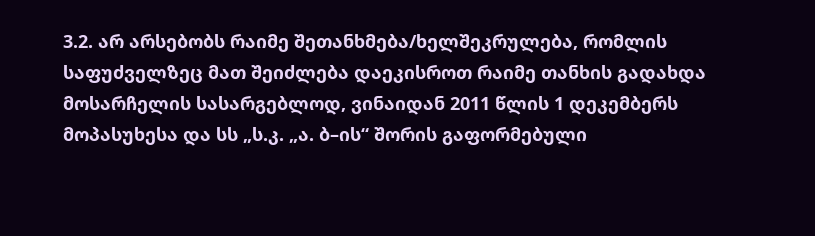3.2. არ არსებობს რაიმე შეთანხმება/ხელშეკრულება, რომლის საფუძველზეც მათ შეიძლება დაეკისროთ რაიმე თანხის გადახდა მოსარჩელის სასარგებლოდ, ვინაიდან 2011 წლის 1 დეკემბერს მოპასუხესა და სს „ს.კ. „ა. ბ–ის“ შორის გაფორმებული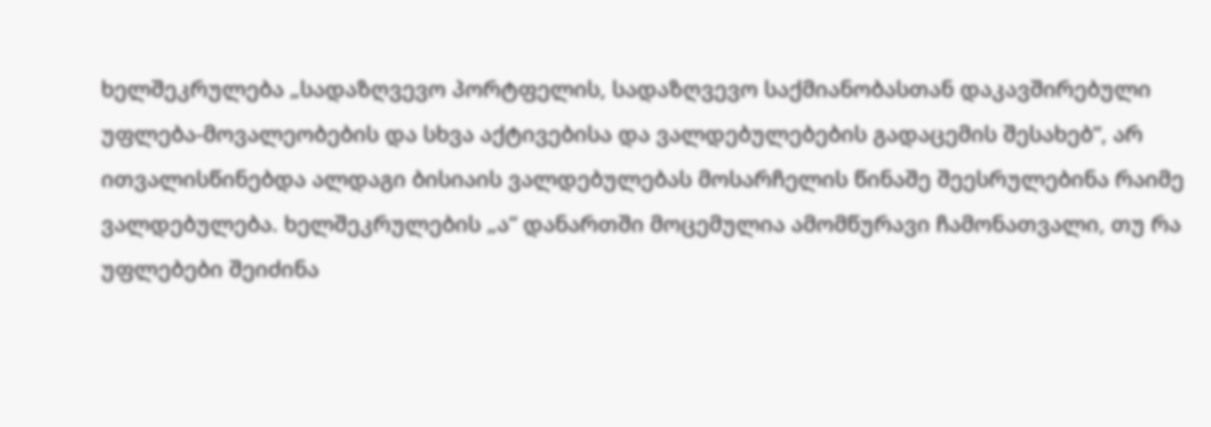ხელშეკრულება „სადაზღვევო პორტფელის, სადაზღვევო საქმიანობასთან დაკავშირებული უფლება-მოვალეობების და სხვა აქტივებისა და ვალდებულებების გადაცემის შესახებ“, არ ითვალისწინებდა ალდაგი ბისიაის ვალდებულებას მოსარჩელის წინაშე შეესრულებინა რაიმე ვალდებულება. ხელშეკრულების „ა“ დანართში მოცემულია ამომწურავი ჩამონათვალი, თუ რა უფლებები შეიძინა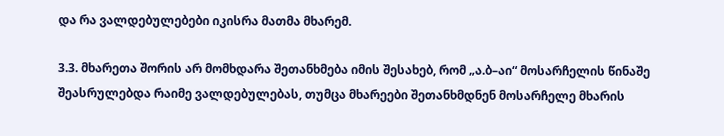და რა ვალდებულებები იკისრა მათმა მხარემ.

3.3. მხარეთა შორის არ მომხდარა შეთანხმება იმის შესახებ, რომ „ა.ბ–აი“ მოსარჩელის წინაშე შეასრულებდა რაიმე ვალდებულებას, თუმცა მხარეები შეთანხმდნენ მოსარჩელე მხარის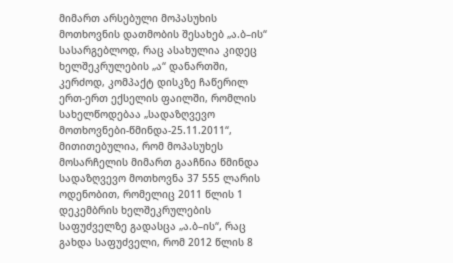მიმართ არსებული მოპასუხის მოთხოვნის დათმობის შესახებ „ა.ბ–ის“ სასარგებლოდ, რაც ასახულია კიდეც ხელშეკრულების „ა“ დანართში, კერძოდ, კომპაქტ დისკზე ჩაწერილ ერთ-ერთ ექსელის ფაილში, რომლის სახელწოდებაა „სადაზღვევო მოთხოვნები-წმინდა-25.11.2011“, მითითებულია, რომ მოპასუხეს მოსარჩელის მიმართ გააჩნია წმინდა სადაზღვევო მოთხოვნა 37 555 ლარის ოდენობით, რომელიც 2011 წლის 1 დეკემბრის ხელშეკრულების საფუძველზე გადასცა „ა.ბ–ის“, რაც გახდა საფუძველი, რომ 2012 წლის 8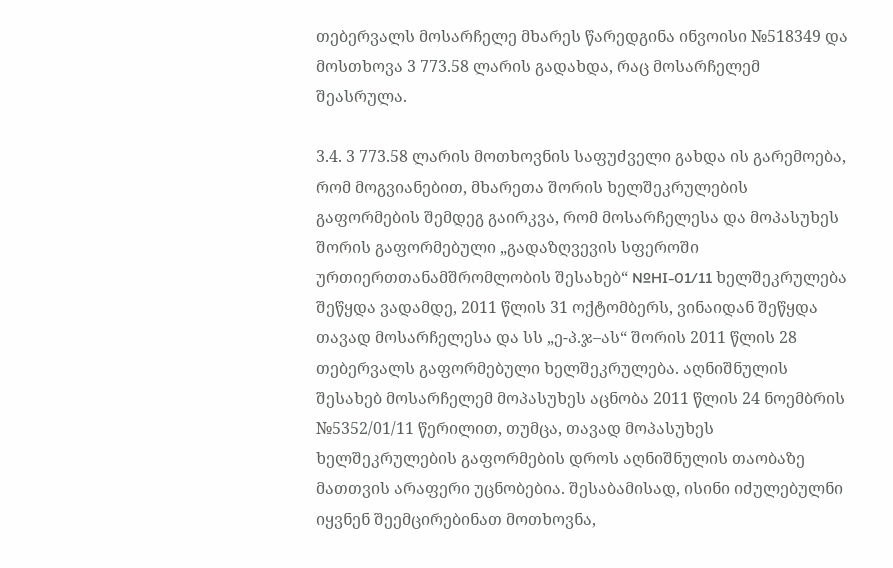თებერვალს მოსარჩელე მხარეს წარედგინა ინვოისი №518349 და მოსთხოვა 3 773.58 ლარის გადახდა, რაც მოსარჩელემ შეასრულა.

3.4. 3 773.58 ლარის მოთხოვნის საფუძველი გახდა ის გარემოება, რომ მოგვიანებით, მხარეთა შორის ხელშეკრულების გაფორმების შემდეგ გაირკვა, რომ მოსარჩელესა და მოპასუხეს შორის გაფორმებული „გადაზღვევის სფეროში ურთიერთთანამშრომლობის შესახებ“ №HI-01/11 ხელშეკრულება შეწყდა ვადამდე, 2011 წლის 31 ოქტომბერს, ვინაიდან შეწყდა თავად მოსარჩელესა და სს „ე-პ.ჯ–ას“ შორის 2011 წლის 28 თებერვალს გაფორმებული ხელშეკრულება. აღნიშნულის შესახებ მოსარჩელემ მოპასუხეს აცნობა 2011 წლის 24 ნოემბრის №5352/01/11 წერილით, თუმცა, თავად მოპასუხეს ხელშეკრულების გაფორმების დროს აღნიშნულის თაობაზე მათთვის არაფერი უცნობებია. შესაბამისად, ისინი იძულებულნი იყვნენ შეემცირებინათ მოთხოვნა,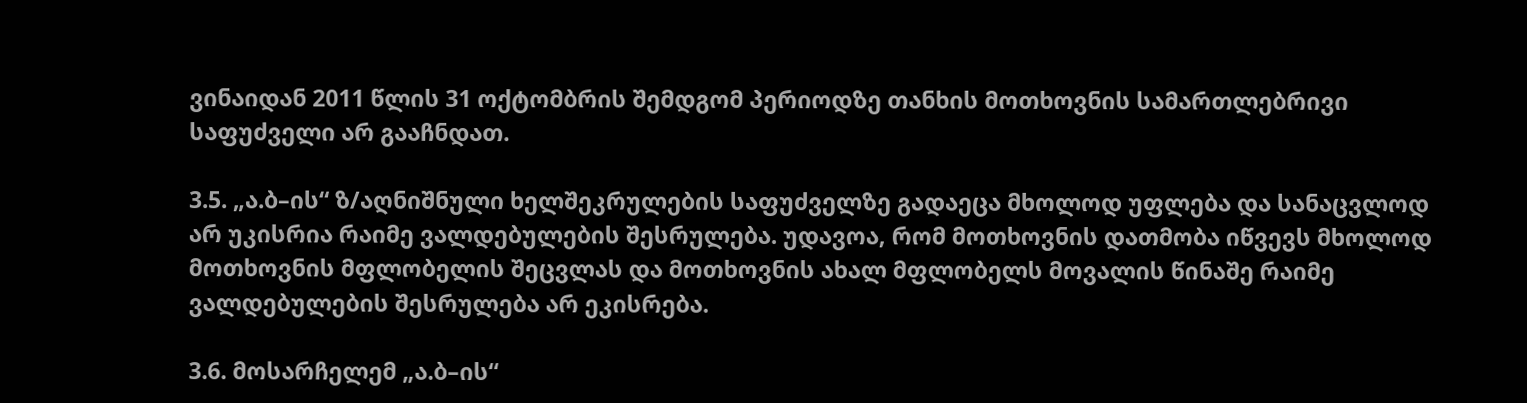ვინაიდან 2011 წლის 31 ოქტომბრის შემდგომ პერიოდზე თანხის მოთხოვნის სამართლებრივი საფუძველი არ გააჩნდათ.

3.5. „ა.ბ–ის“ ზ/აღნიშნული ხელშეკრულების საფუძველზე გადაეცა მხოლოდ უფლება და სანაცვლოდ არ უკისრია რაიმე ვალდებულების შესრულება. უდავოა, რომ მოთხოვნის დათმობა იწვევს მხოლოდ მოთხოვნის მფლობელის შეცვლას და მოთხოვნის ახალ მფლობელს მოვალის წინაშე რაიმე ვალდებულების შესრულება არ ეკისრება.

3.6. მოსარჩელემ „ა.ბ–ის“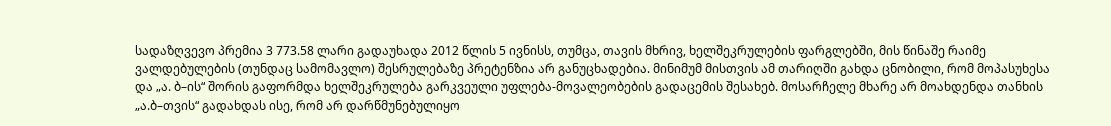სადაზღვევო პრემია 3 773.58 ლარი გადაუხადა 2012 წლის 5 ივნისს, თუმცა, თავის მხრივ, ხელშეკრულების ფარგლებში, მის წინაშე რაიმე ვალდებულების (თუნდაც სამომავლო) შესრულებაზე პრეტენზია არ განუცხადებია. მინიმუმ მისთვის ამ თარიღში გახდა ცნობილი, რომ მოპასუხესა და „ა. ბ–ის“ შორის გაფორმდა ხელშეკრულება გარკვეული უფლება-მოვალეობების გადაცემის შესახებ. მოსარჩელე მხარე არ მოახდენდა თანხის „ა.ბ–თვის“ გადახდას ისე, რომ არ დარწმუნებულიყო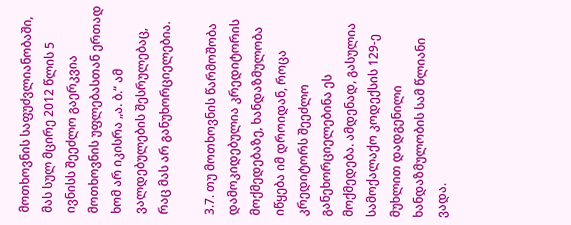მოთხოვნის საფუძვლიანობაში, მას სულ მცირე 2012 წლის 5 ივნისს შეეძლო გაერკვია მოთხოვნის უფლებასთან ერთად ხომ არ იკისრა „ა. ბ.“ ამ ვალდებულების შესრულებაც, რაც მას არ განუხორციელებია.

3.7. თუ მოთხოვნის წარმოშობა დამოკიდებულია კრედიტორის მოქმედებაზე, ხანდაზმულობა იწყება იმ დროიდან, როცა კრედიტორს შეეძლო განეხორციელებინა ეს მოქმედება. ამდენად, გასულია სამოქალაქო კოდექსის 129-ე მუხლით დადგენილი ხანდაზმულობის სამ წლიანი ვადა.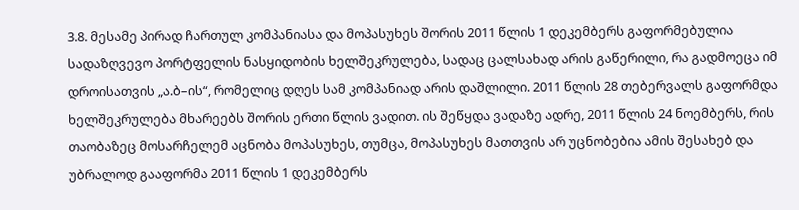3.8. მესამე პირად ჩართულ კომპანიასა და მოპასუხეს შორის 2011 წლის 1 დეკემბერს გაფორმებულია სადაზღვევო პორტფელის ნასყიდობის ხელშეკრულება, სადაც ცალსახად არის გაწერილი, რა გადმოეცა იმ დროისათვის „ა.ბ–ის“, რომელიც დღეს სამ კომპანიად არის დაშლილი. 2011 წლის 28 თებერვალს გაფორმდა ხელშეკრულება მხარეებს შორის ერთი წლის ვადით. ის შეწყდა ვადაზე ადრე, 2011 წლის 24 ნოემბერს, რის თაობაზეც მოსარჩელემ აცნობა მოპასუხეს, თუმცა, მოპასუხეს მათთვის არ უცნობებია ამის შესახებ და უბრალოდ გააფორმა 2011 წლის 1 დეკემბერს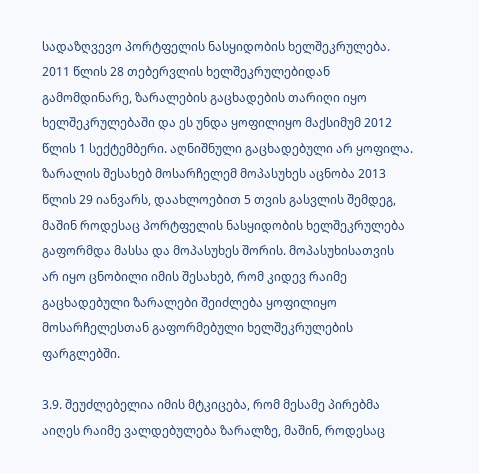სადაზღვევო პორტფელის ნასყიდობის ხელშეკრულება. 2011 წლის 28 თებერვლის ხელშეკრულებიდან გამომდინარე, ზარალების გაცხადების თარიღი იყო ხელშეკრულებაში და ეს უნდა ყოფილიყო მაქსიმუმ 2012 წლის 1 სექტემბერი. აღნიშნული გაცხადებული არ ყოფილა. ზარალის შესახებ მოსარჩელემ მოპასუხეს აცნობა 2013 წლის 29 იანვარს, დაახლოებით 5 თვის გასვლის შემდეგ, მაშინ როდესაც პორტფელის ნასყიდობის ხელშეკრულება გაფორმდა მასსა და მოპასუხეს შორის. მოპასუხისათვის არ იყო ცნობილი იმის შესახებ, რომ კიდევ რაიმე გაცხადებული ზარალები შეიძლება ყოფილიყო მოსარჩელესთან გაფორმებული ხელშეკრულების ფარგლებში.

3.9. შეუძლებელია იმის მტკიცება, რომ მესამე პირებმა აიღეს რაიმე ვალდებულება ზარალზე, მაშინ, როდესაც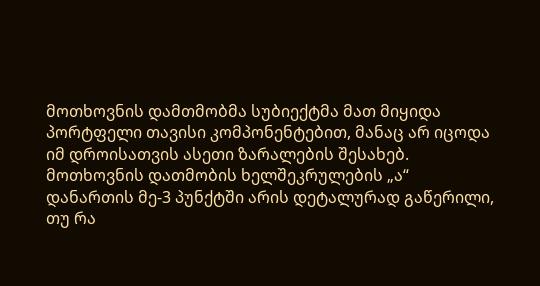მოთხოვნის დამთმობმა სუბიექტმა მათ მიყიდა პორტფელი თავისი კომპონენტებით, მანაც არ იცოდა იმ დროისათვის ასეთი ზარალების შესახებ. მოთხოვნის დათმობის ხელშეკრულების „ა“ დანართის მე-3 პუნქტში არის დეტალურად გაწერილი, თუ რა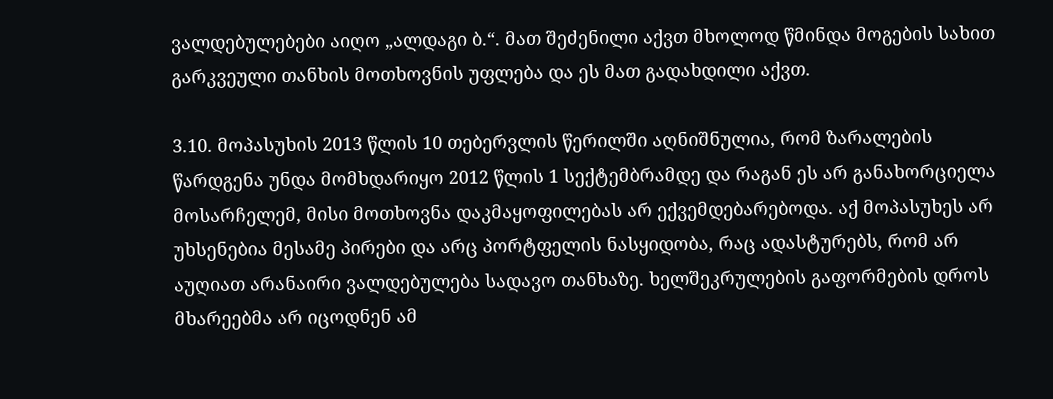ვალდებულებები აიღო „ალდაგი ბ.“. მათ შეძენილი აქვთ მხოლოდ წმინდა მოგების სახით გარკვეული თანხის მოთხოვნის უფლება და ეს მათ გადახდილი აქვთ.

3.10. მოპასუხის 2013 წლის 10 თებერვლის წერილში აღნიშნულია, რომ ზარალების წარდგენა უნდა მომხდარიყო 2012 წლის 1 სექტემბრამდე და რაგან ეს არ განახორციელა მოსარჩელემ, მისი მოთხოვნა დაკმაყოფილებას არ ექვემდებარებოდა. აქ მოპასუხეს არ უხსენებია მესამე პირები და არც პორტფელის ნასყიდობა, რაც ადასტურებს, რომ არ აუღიათ არანაირი ვალდებულება სადავო თანხაზე. ხელშეკრულების გაფორმების დროს მხარეებმა არ იცოდნენ ამ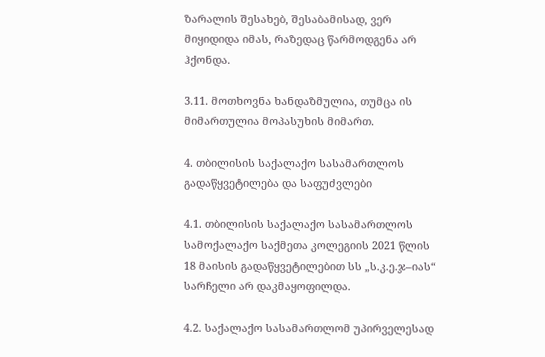ზარალის შესახებ, შესაბამისად, ვერ მიყიდიდა იმას, რაზედაც წარმოდგენა არ ჰქონდა.

3.11. მოთხოვნა ხანდაზმულია, თუმცა ის მიმართულია მოპასუხის მიმართ.

4. თბილისის საქალაქო სასამართლოს გადაწყვეტილება და საფუძვლები

4.1. თბილისის საქალაქო სასამართლოს სამოქალაქო საქმეთა კოლეგიის 2021 წლის 18 მაისის გადაწყვეტილებით სს „ს.კ.ე.ჯ–იას“ სარჩელი არ დაკმაყოფილდა.

4.2. საქალაქო სასამართლომ უპირველესად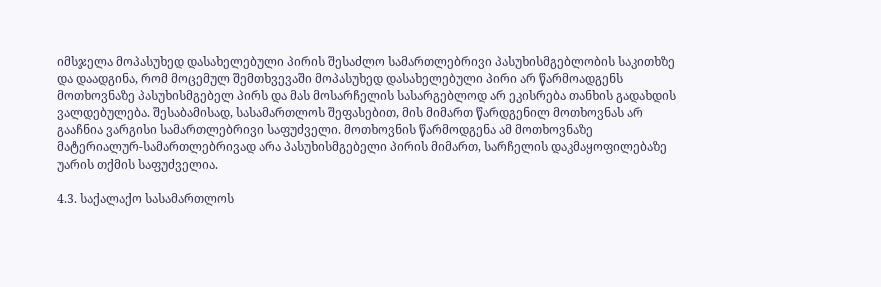იმსჯელა მოპასუხედ დასახელებული პირის შესაძლო სამართლებრივი პასუხისმგებლობის საკითხზე და დაადგინა, რომ მოცემულ შემთხვევაში მოპასუხედ დასახელებული პირი არ წარმოადგენს მოთხოვნაზე პასუხისმგებელ პირს და მას მოსარჩელის სასარგებლოდ არ ეკისრება თანხის გადახდის ვალდებულება. შესაბამისად, სასამართლოს შეფასებით, მის მიმართ წარდგენილ მოთხოვნას არ გააჩნია ვარგისი სამართლებრივი საფუძველი. მოთხოვნის წარმოდგენა ამ მოთხოვნაზე მატერიალურ-სამართლებრივად არა პასუხისმგებელი პირის მიმართ, სარჩელის დაკმაყოფილებაზე უარის თქმის საფუძველია.

4.3. საქალაქო სასამართლოს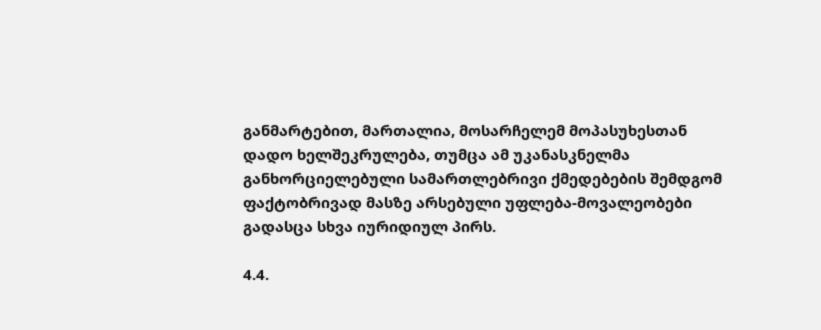განმარტებით, მართალია, მოსარჩელემ მოპასუხესთან დადო ხელშეკრულება, თუმცა ამ უკანასკნელმა განხორციელებული სამართლებრივი ქმედებების შემდგომ ფაქტობრივად მასზე არსებული უფლება-მოვალეობები გადასცა სხვა იურიდიულ პირს.

4.4.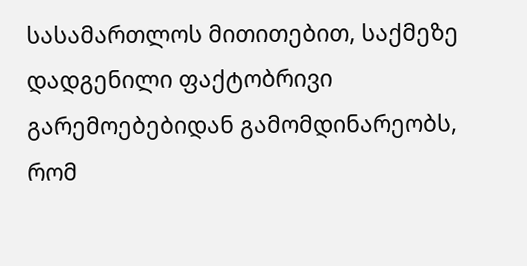სასამართლოს მითითებით, საქმეზე დადგენილი ფაქტობრივი გარემოებებიდან გამომდინარეობს, რომ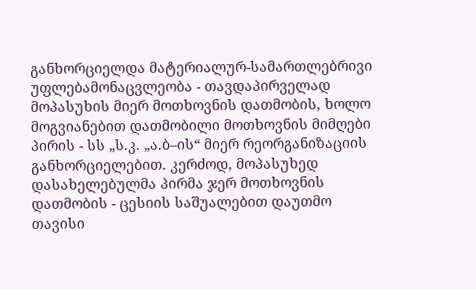განხორციელდა მატერიალურ-სამართლებრივი უფლებამონაცვლეობა - თავდაპირველად მოპასუხის მიერ მოთხოვნის დათმობის, ხოლო მოგვიანებით დათმობილი მოთხოვნის მიმღები პირის - სს „ს.კ. „ა.ბ–ის“ მიერ რეორგანიზაციის განხორციელებით. კერძოდ, მოპასუხედ დასახელებულმა პირმა ჯერ მოთხოვნის დათმობის - ცესიის საშუალებით დაუთმო თავისი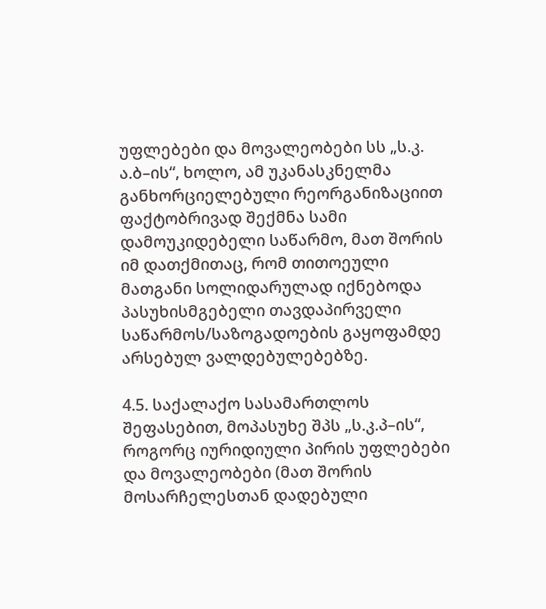უფლებები და მოვალეობები სს „ს.კ. ა.ბ–ის“, ხოლო, ამ უკანასკნელმა განხორციელებული რეორგანიზაციით ფაქტობრივად შექმნა სამი დამოუკიდებელი საწარმო, მათ შორის იმ დათქმითაც, რომ თითოეული მათგანი სოლიდარულად იქნებოდა პასუხისმგებელი თავდაპირველი საწარმოს/საზოგადოების გაყოფამდე არსებულ ვალდებულებებზე.

4.5. საქალაქო სასამართლოს შეფასებით, მოპასუხე შპს „ს.კ.პ–ის“, როგორც იურიდიული პირის უფლებები და მოვალეობები (მათ შორის მოსარჩელესთან დადებული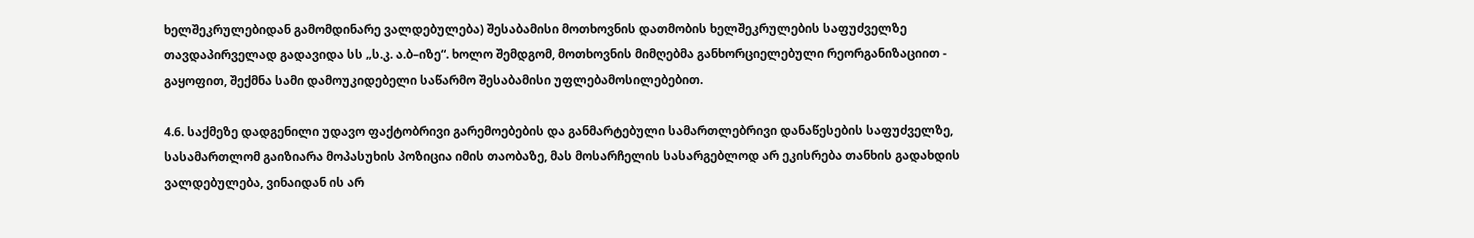ხელშეკრულებიდან გამომდინარე ვალდებულება) შესაბამისი მოთხოვნის დათმობის ხელშეკრულების საფუძველზე თავდაპირველად გადავიდა სს „ს.კ. ა.ბ–იზე“. ხოლო შემდგომ, მოთხოვნის მიმღებმა განხორციელებული რეორგანიზაციით - გაყოფით, შექმნა სამი დამოუკიდებელი საწარმო შესაბამისი უფლებამოსილებებით.

4.6. საქმეზე დადგენილი უდავო ფაქტობრივი გარემოებების და განმარტებული სამართლებრივი დანაწესების საფუძველზე, სასამართლომ გაიზიარა მოპასუხის პოზიცია იმის თაობაზე, მას მოსარჩელის სასარგებლოდ არ ეკისრება თანხის გადახდის ვალდებულება, ვინაიდან ის არ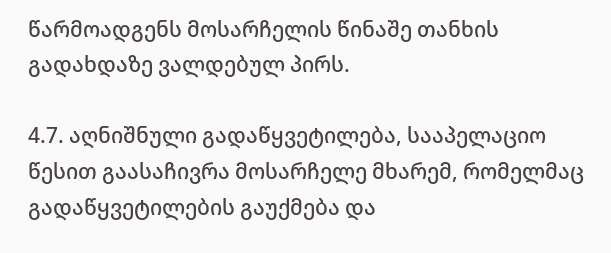წარმოადგენს მოსარჩელის წინაშე თანხის გადახდაზე ვალდებულ პირს.

4.7. აღნიშნული გადაწყვეტილება, სააპელაციო წესით გაასაჩივრა მოსარჩელე მხარემ, რომელმაც გადაწყვეტილების გაუქმება და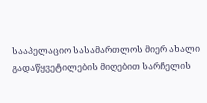სააპელაციო სასამართლოს მიერ ახალი გადაწყვეტილების მიღებით სარჩელის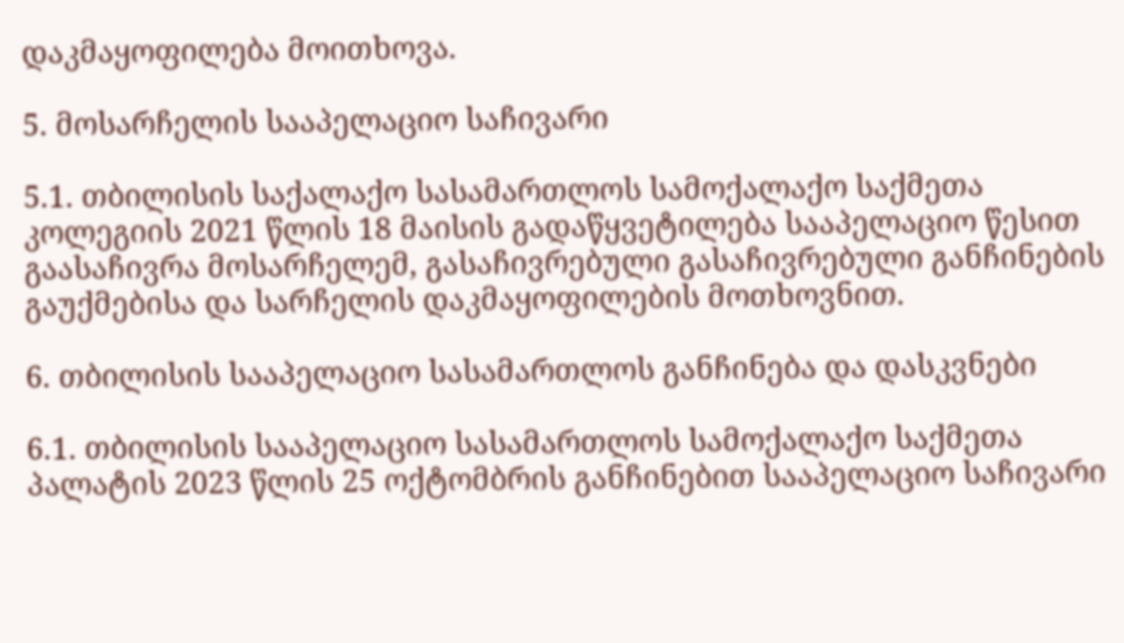დაკმაყოფილება მოითხოვა.

5. მოსარჩელის სააპელაციო საჩივარი

5.1. თბილისის საქალაქო სასამართლოს სამოქალაქო საქმეთა კოლეგიის 2021 წლის 18 მაისის გადაწყვეტილება სააპელაციო წესით გაასაჩივრა მოსარჩელემ, გასაჩივრებული გასაჩივრებული განჩინების გაუქმებისა და სარჩელის დაკმაყოფილების მოთხოვნით.

6. თბილისის სააპელაციო სასამართლოს განჩინება და დასკვნები

6.1. თბილისის სააპელაციო სასამართლოს სამოქალაქო საქმეთა პალატის 2023 წლის 25 ოქტომბრის განჩინებით სააპელაციო საჩივარი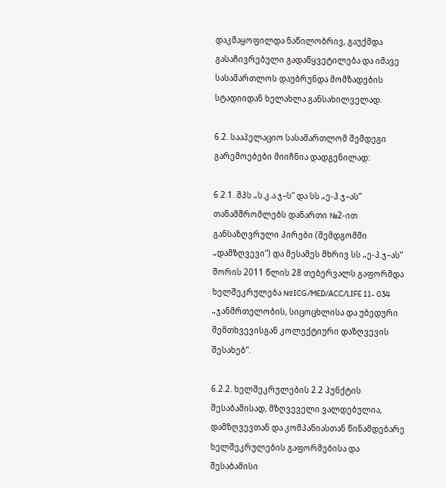დაკმაყოფილდა ნაწილობრივ, გაუქმდა გასაჩივრებული გადაწყვეტილება და იმავე სასამართლოს დაუბრუნდა მომზადების სტადიიდან ხელახლა განსახილველად.

6.2. სააპელაციო სასამართლომ შემდეგი გარემოებები მიიჩნია დადგენილად:

6.2.1. შპს „ს.კ.ა.ჯ–ს“ და სს „ე-პ.ჯ–ას“ თანამშრომლებს დანართი №2-ით განსაზღვრული პირები (შემდგომში „დამზღვევი“) და მესამეს მხრივ სს „ე-პ.ჯ–ას“ შორის 2011 წლის 28 თებერვალს გაფორმდა ხელშეკრულება №ICG/MED/ACC/LIFE 11- 034 „ჯანმრთელობის, სიცოცხლისა და უბედური შემთხვევისგან კოლექტიური დაზღვევის შესახებ“.

6.2.2. ხელშეკრულების 2.2 პუნქტის შესაბამისად, მზღვეველი ვალდებულია, დამზღვევთან და კომპანიასთან წინამდებარე ხელშეკრულების გაფორმებისა და შესაბამისი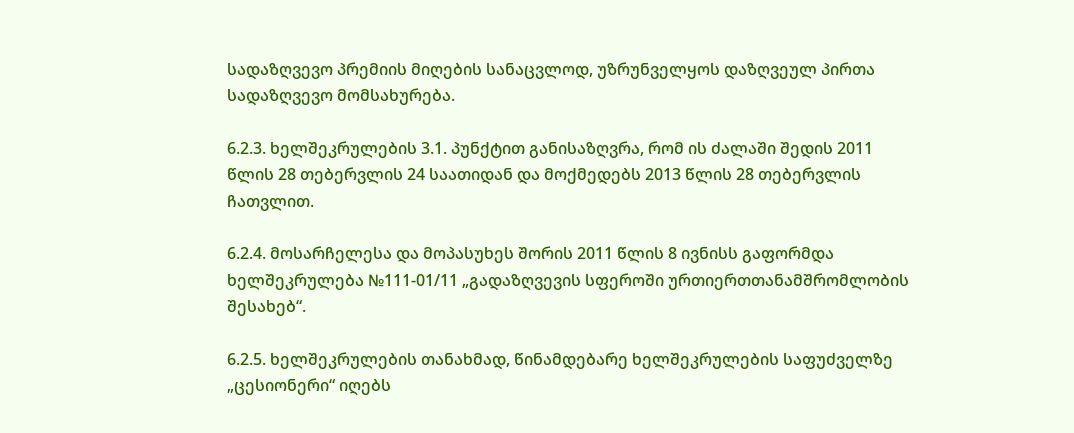სადაზღვევო პრემიის მიღების სანაცვლოდ, უზრუნველყოს დაზღვეულ პირთა სადაზღვევო მომსახურება.

6.2.3. ხელშეკრულების 3.1. პუნქტით განისაზღვრა, რომ ის ძალაში შედის 2011 წლის 28 თებერვლის 24 საათიდან და მოქმედებს 2013 წლის 28 თებერვლის ჩათვლით.

6.2.4. მოსარჩელესა და მოპასუხეს შორის 2011 წლის 8 ივნისს გაფორმდა ხელშეკრულება №111-01/11 „გადაზღვევის სფეროში ურთიერთთანამშრომლობის შესახებ“.

6.2.5. ხელშეკრულების თანახმად, წინამდებარე ხელშეკრულების საფუძველზე „ცესიონერი“ იღებს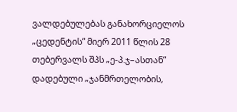ვალდებულებას განახორციელოს „ცედენტის“ მიერ 2011 წლის 28 თებერვალს შპს „ე-პ.ჯ–ასთან“ დადებული „ჯანმრთელობის,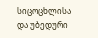სიცოცხლისა და უბედური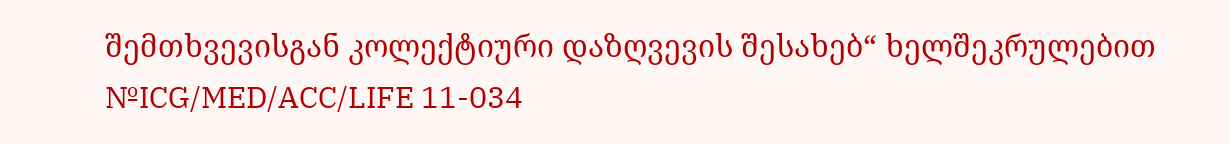შემთხვევისგან კოლექტიური დაზღვევის შესახებ“ ხელშეკრულებით №ICG/MED/ACC/LIFE 11-034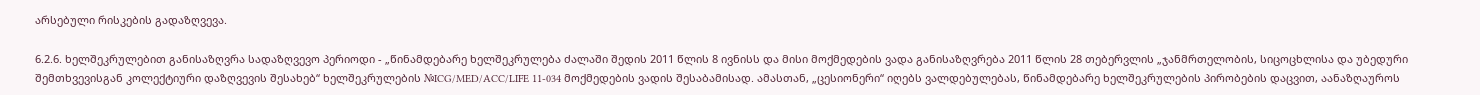არსებული რისკების გადაზღვევა.

6.2.6. ხელშეკრულებით განისაზღვრა სადაზღვევო პერიოდი - „წინამდებარე ხელშეკრულება ძალაში შედის 2011 წლის 8 ივნისს და მისი მოქმედების ვადა განისაზღვრება 2011 წლის 28 თებერვლის „ჯანმრთელობის, სიცოცხლისა და უბედური შემთხვევისგან კოლექტიური დაზღვევის შესახებ“ ხელშეკრულების №ICG/MED/ACC/LIFE 11-034 მოქმედების ვადის შესაბამისად. ამასთან, „ცესიონერი“ იღებს ვალდებულებას, წინამდებარე ხელშეკრულების პირობების დაცვით, აანაზღაუროს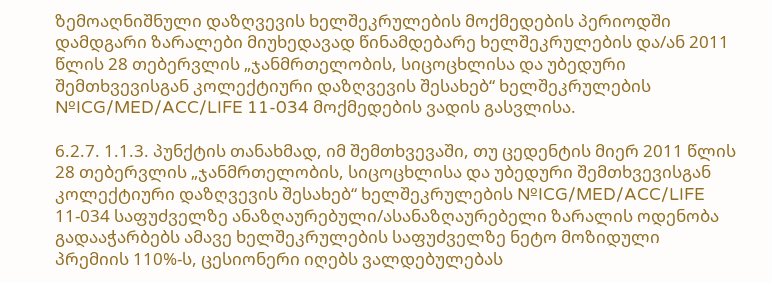ზემოაღნიშნული დაზღვევის ხელშეკრულების მოქმედების პერიოდში დამდგარი ზარალები მიუხედავად წინამდებარე ხელშეკრულების და/ან 2011 წლის 28 თებერვლის „ჯანმრთელობის, სიცოცხლისა და უბედური შემთხვევისგან კოლექტიური დაზღვევის შესახებ“ ხელშეკრულების №ICG/MED/ACC/LIFE 11-034 მოქმედების ვადის გასვლისა.

6.2.7. 1.1.3. პუნქტის თანახმად, იმ შემთხვევაში, თუ ცედენტის მიერ 2011 წლის 28 თებერვლის „ჯანმრთელობის, სიცოცხლისა და უბედური შემთხვევისგან კოლექტიური დაზღვევის შესახებ“ ხელშეკრულების №ICG/MED/ACC/LIFE 11-034 საფუძველზე ანაზღაურებული/ასანაზღაურებელი ზარალის ოდენობა გადააჭარბებს ამავე ხელშეკრულების საფუძველზე ნეტო მოზიდული პრემიის 110%-ს, ცესიონერი იღებს ვალდებულებას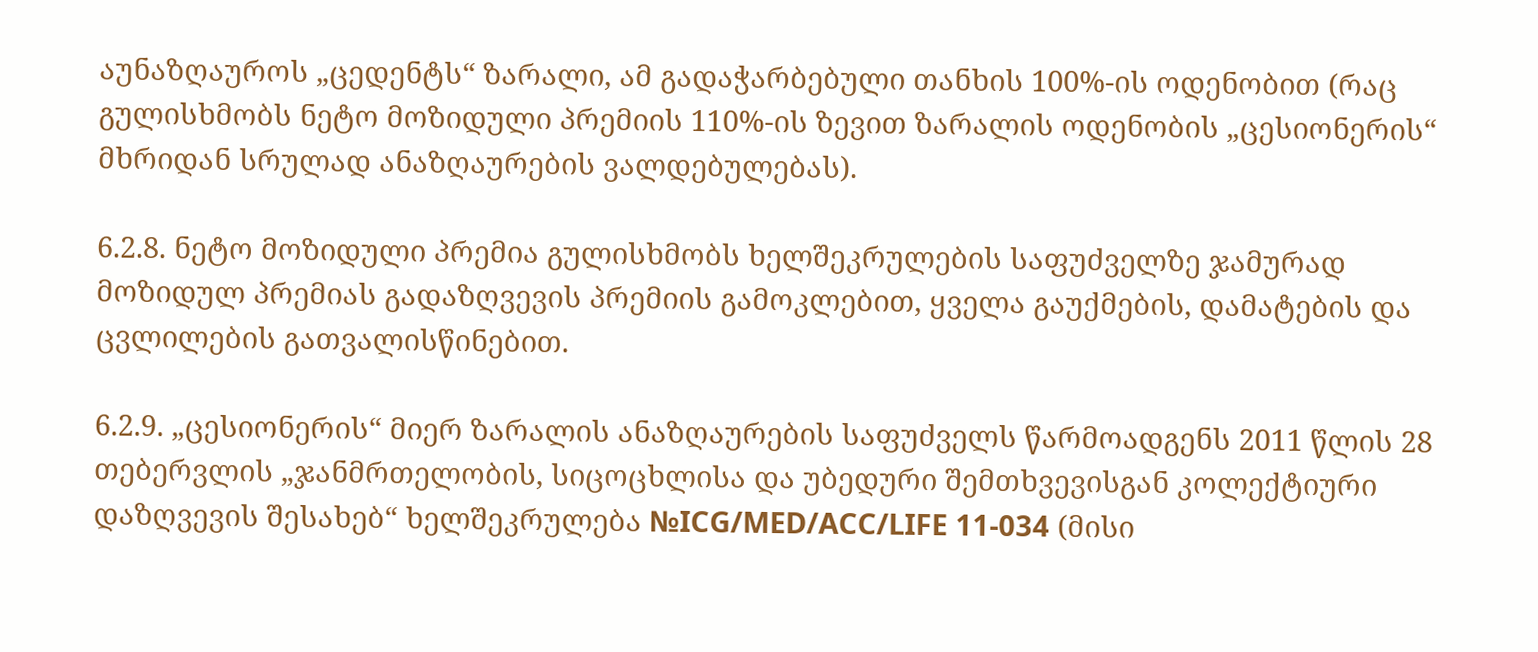აუნაზღაუროს „ცედენტს“ ზარალი, ამ გადაჭარბებული თანხის 100%-ის ოდენობით (რაც გულისხმობს ნეტო მოზიდული პრემიის 110%-ის ზევით ზარალის ოდენობის „ცესიონერის“ მხრიდან სრულად ანაზღაურების ვალდებულებას).

6.2.8. ნეტო მოზიდული პრემია გულისხმობს ხელშეკრულების საფუძველზე ჯამურად მოზიდულ პრემიას გადაზღვევის პრემიის გამოკლებით, ყველა გაუქმების, დამატების და ცვლილების გათვალისწინებით.

6.2.9. „ცესიონერის“ მიერ ზარალის ანაზღაურების საფუძველს წარმოადგენს 2011 წლის 28 თებერვლის „ჯანმრთელობის, სიცოცხლისა და უბედური შემთხვევისგან კოლექტიური დაზღვევის შესახებ“ ხელშეკრულება №ICG/MED/ACC/LIFE 11-034 (მისი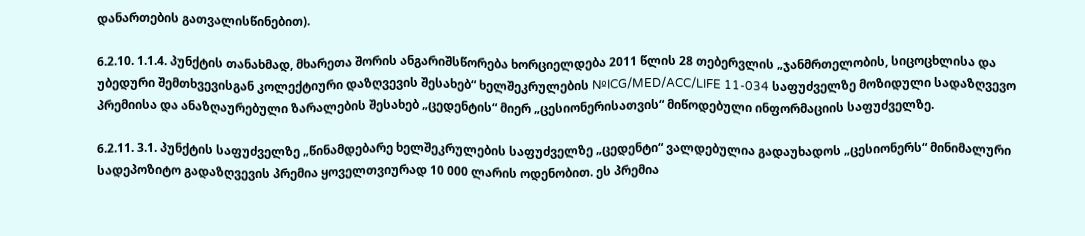დანართების გათვალისწინებით).

6.2.10. 1.1.4. პუნქტის თანახმად, მხარეთა შორის ანგარიშსწორება ხორციელდება 2011 წლის 28 თებერვლის „ჯანმრთელობის, სიცოცხლისა და უბედური შემთხვევისგან კოლექტიური დაზღვევის შესახებ“ ხელშეკრულების №ICG/MED/ACC/LIFE 11-034 საფუძველზე მოზიდული სადაზღვევო პრემიისა და ანაზღაურებული ზარალების შესახებ „ცედენტის“ მიერ „ცესიონერისათვის“ მიწოდებული ინფორმაციის საფუძველზე.

6.2.11. 3.1. პუნქტის საფუძველზე „წინამდებარე ხელშეკრულების საფუძველზე „ცედენტი“ ვალდებულია გადაუხადოს „ცესიონერს“ მინიმალური სადეპოზიტო გადაზღვევის პრემია ყოველთვიურად 10 000 ლარის ოდენობით. ეს პრემია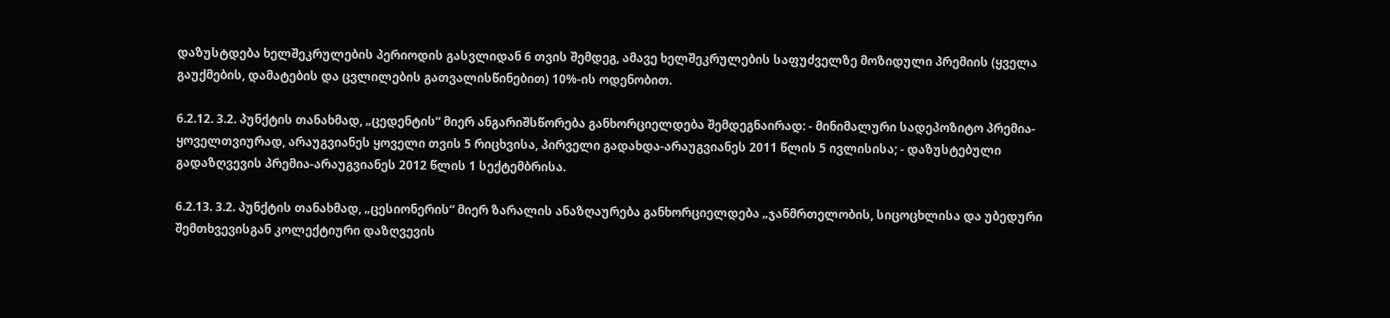დაზუსტდება ხელშეკრულების პერიოდის გასვლიდან 6 თვის შემდეგ, ამავე ხელშეკრულების საფუძველზე მოზიდული პრემიის (ყველა გაუქმების, დამატების და ცვლილების გათვალისწინებით) 10%-ის ოდენობით.

6.2.12. 3.2. პუნქტის თანახმად, „ცედენტის“ მიერ ანგარიშსწორება განხორციელდება შემდეგნაირად: - მინიმალური სადეპოზიტო პრემია-ყოველთვიურად, არაუგვიანეს ყოველი თვის 5 რიცხვისა, პირველი გადახდა-არაუგვიანეს 2011 წლის 5 ივლისისა; - დაზუსტებული გადაზღვევის პრემია-არაუგვიანეს 2012 წლის 1 სექტემბრისა.

6.2.13. 3.2. პუნქტის თანახმად, „ცესიონერის“ მიერ ზარალის ანაზღაურება განხორციელდება „ჯანმრთელობის, სიცოცხლისა და უბედური შემთხვევისგან კოლექტიური დაზღვევის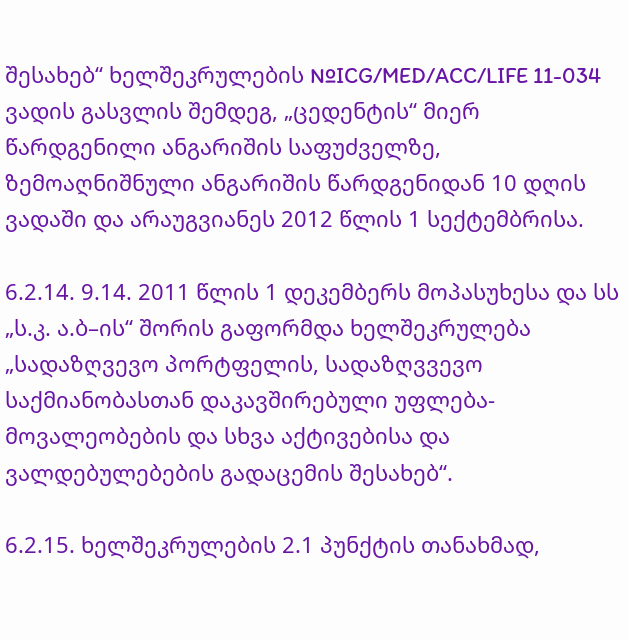შესახებ“ ხელშეკრულების №ICG/MED/ACC/LIFE 11-034 ვადის გასვლის შემდეგ, „ცედენტის“ მიერ წარდგენილი ანგარიშის საფუძველზე, ზემოაღნიშნული ანგარიშის წარდგენიდან 10 დღის ვადაში და არაუგვიანეს 2012 წლის 1 სექტემბრისა.

6.2.14. 9.14. 2011 წლის 1 დეკემბერს მოპასუხესა და სს „ს.კ. ა.ბ–ის“ შორის გაფორმდა ხელშეკრულება „სადაზღვევო პორტფელის, სადაზღვვევო საქმიანობასთან დაკავშირებული უფლება-მოვალეობების და სხვა აქტივებისა და ვალდებულებების გადაცემის შესახებ“.

6.2.15. ხელშეკრულების 2.1 პუნქტის თანახმად,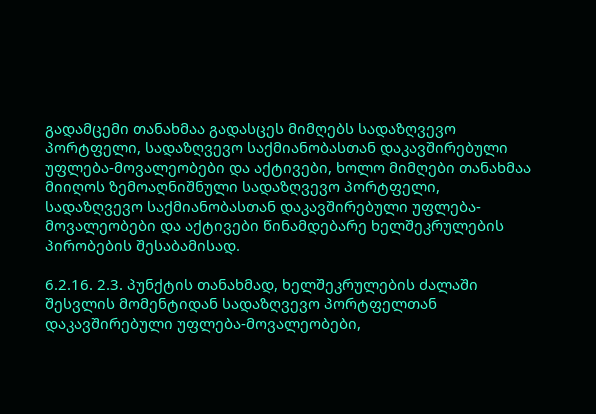გადამცემი თანახმაა გადასცეს მიმღებს სადაზღვევო პორტფელი, სადაზღვევო საქმიანობასთან დაკავშირებული უფლება-მოვალეობები და აქტივები, ხოლო მიმღები თანახმაა მიიღოს ზემოაღნიშნული სადაზღვევო პორტფელი, სადაზღვევო საქმიანობასთან დაკავშირებული უფლება-მოვალეობები და აქტივები წინამდებარე ხელშეკრულების პირობების შესაბამისად.

6.2.16. 2.3. პუნქტის თანახმად, ხელშეკრულების ძალაში შესვლის მომენტიდან სადაზღვევო პორტფელთან დაკავშირებული უფლება-მოვალეობები,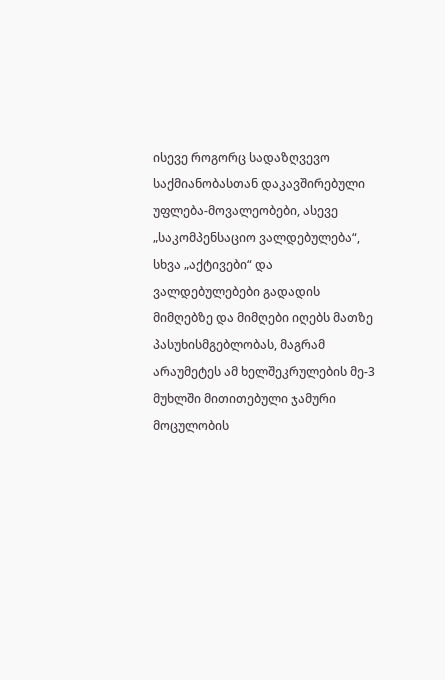ისევე როგორც სადაზღვევო საქმიანობასთან დაკავშირებული უფლება-მოვალეობები, ასევე „საკომპენსაციო ვალდებულება“, სხვა „აქტივები“ და ვალდებულებები გადადის მიმღებზე და მიმღები იღებს მათზე პასუხისმგებლობას, მაგრამ არაუმეტეს ამ ხელშეკრულების მე-3 მუხლში მითითებული ჯამური მოცულობის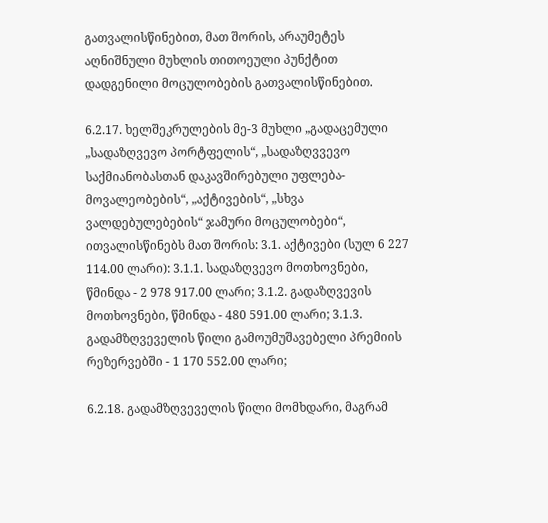გათვალისწინებით, მათ შორის, არაუმეტეს აღნიშნული მუხლის თითოეული პუნქტით დადგენილი მოცულობების გათვალისწინებით.

6.2.17. ხელშეკრულების მე-3 მუხლი „გადაცემული „სადაზღვევო პორტფელის“, „სადაზღვვევო საქმიანობასთან დაკავშირებული უფლება-მოვალეობების“, „აქტივების“, „სხვა ვალდებულებების“ ჯამური მოცულობები“, ითვალისწინებს მათ შორის: 3.1. აქტივები (სულ 6 227 114.00 ლარი): 3.1.1. სადაზღვევო მოთხოვნები, წმინდა - 2 978 917.00 ლარი; 3.1.2. გადაზღვევის მოთხოვნები, წმინდა - 480 591.00 ლარი; 3.1.3. გადამზღვეველის წილი გამოუმუშავებელი პრემიის რეზერვებში - 1 170 552.00 ლარი;

6.2.18. გადამზღვეველის წილი მომხდარი, მაგრამ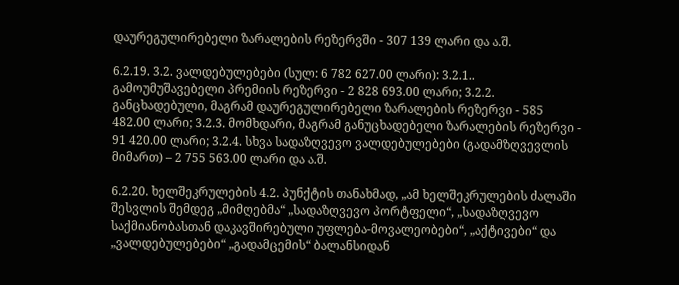დაურეგულირებელი ზარალების რეზერვში - 307 139 ლარი და ა.შ.

6.2.19. 3.2. ვალდებულებები (სულ: 6 782 627.00 ლარი): 3.2.1.. გამოუმუშავებელი პრემიის რეზერვი - 2 828 693.00 ლარი; 3.2.2. განცხადებული, მაგრამ დაურეგულირებელი ზარალების რეზერვი - 585 482.00 ლარი; 3.2.3. მომხდარი, მაგრამ განუცხადებელი ზარალების რეზერვი - 91 420.00 ლარი; 3.2.4. სხვა სადაზღვევო ვალდებულებები (გადამზღვევლის მიმართ) – 2 755 563.00 ლარი და ა.შ.

6.2.20. ხელშეკრულების 4.2. პუნქტის თანახმად, „ამ ხელშეკრულების ძალაში შესვლის შემდეგ „მიმღებმა“ „სადაზღვევო პორტფელი“, „სადაზღვევო საქმიანობასთან დაკავშირებული უფლება-მოვალეობები“, „აქტივები“ და „ვალდებულებები“ „გადამცემის“ ბალანსიდან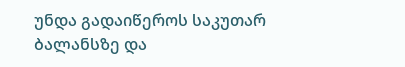უნდა გადაიწეროს საკუთარ ბალანსზე და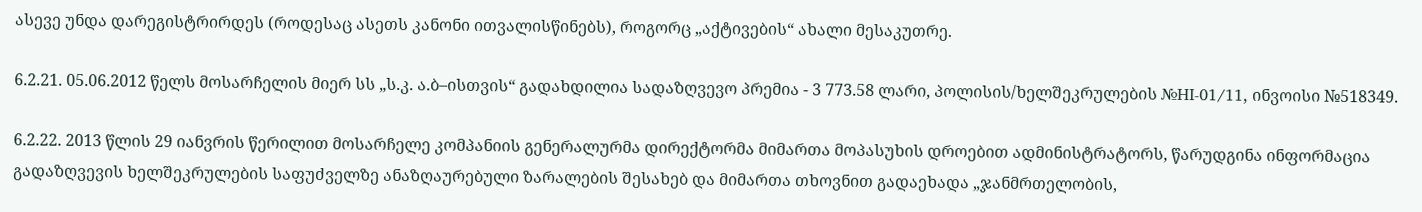ასევე უნდა დარეგისტრირდეს (როდესაც ასეთს კანონი ითვალისწინებს), როგორც „აქტივების“ ახალი მესაკუთრე.

6.2.21. 05.06.2012 წელს მოსარჩელის მიერ სს „ს.კ. ა.ბ–ისთვის“ გადახდილია სადაზღვევო პრემია - 3 773.58 ლარი, პოლისის/ხელშეკრულების №HI-01/11, ინვოისი №518349.

6.2.22. 2013 წლის 29 იანვრის წერილით მოსარჩელე კომპანიის გენერალურმა დირექტორმა მიმართა მოპასუხის დროებით ადმინისტრატორს, წარუდგინა ინფორმაცია გადაზღვევის ხელშეკრულების საფუძველზე ანაზღაურებული ზარალების შესახებ და მიმართა თხოვნით გადაეხადა „ჯანმრთელობის,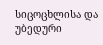სიცოცხლისა და უბედური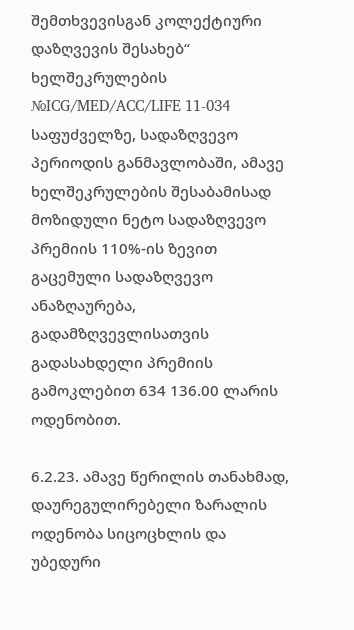შემთხვევისგან კოლექტიური დაზღვევის შესახებ“ ხელშეკრულების №ICG/MED/ACC/LIFE 11-034 საფუძველზე, სადაზღვევო პერიოდის განმავლობაში, ამავე ხელშეკრულების შესაბამისად მოზიდული ნეტო სადაზღვევო პრემიის 110%-ის ზევით გაცემული სადაზღვევო ანაზღაურება, გადამზღვევლისათვის გადასახდელი პრემიის გამოკლებით 634 136.00 ლარის ოდენობით.

6.2.23. ამავე წერილის თანახმად, დაურეგულირებელი ზარალის ოდენობა სიცოცხლის და უბედური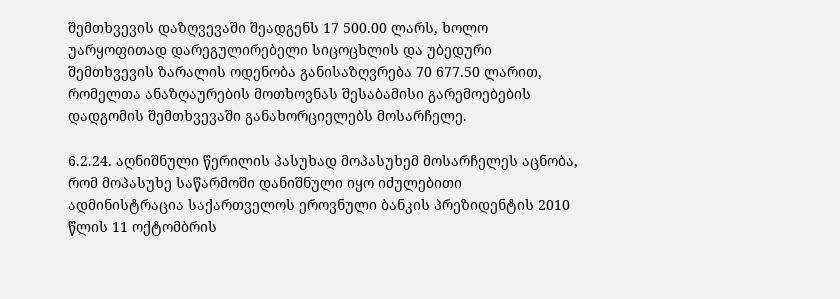შემთხვევის დაზღვევაში შეადგენს 17 500.00 ლარს, ხოლო უარყოფითად დარეგულირებელი სიცოცხლის და უბედური შემთხვევის ზარალის ოდენობა განისაზღვრება 70 677.50 ლარით, რომელთა ანაზღაურების მოთხოვნას შესაბამისი გარემოებების დადგომის შემთხვევაში განახორციელებს მოსარჩელე.

6.2.24. აღნიშნული წერილის პასუხად მოპასუხემ მოსარჩელეს აცნობა, რომ მოპასუხე საწარმოში დანიშნული იყო იძულებითი ადმინისტრაცია საქართველოს ეროვნული ბანკის პრეზიდენტის 2010 წლის 11 ოქტომბრის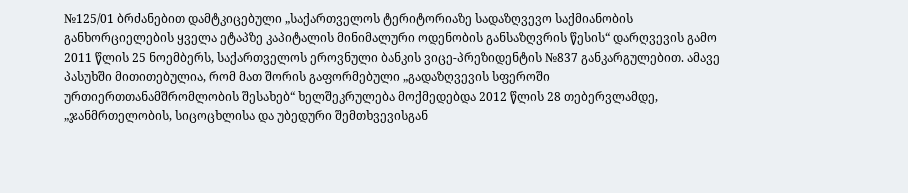№125/01 ბრძანებით დამტკიცებული „საქართველოს ტერიტორიაზე სადაზღვევო საქმიანობის განხორციელების ყველა ეტაპზე კაპიტალის მინიმალური ოდენობის განსაზღვრის წესის“ დარღვევის გამო 2011 წლის 25 ნოემბერს, საქართველოს ეროვნული ბანკის ვიცე-პრეზიდენტის №837 განკარგულებით. ამავე პასუხში მითითებულია, რომ მათ შორის გაფორმებული „გადაზღვევის სფეროში ურთიერთთანამშრომლობის შესახებ“ ხელშეკრულება მოქმედებდა 2012 წლის 28 თებერვლამდე, „ჯანმრთელობის, სიცოცხლისა და უბედური შემთხვევისგან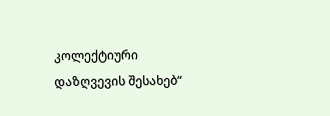კოლექტიური დაზღვევის შესახებ“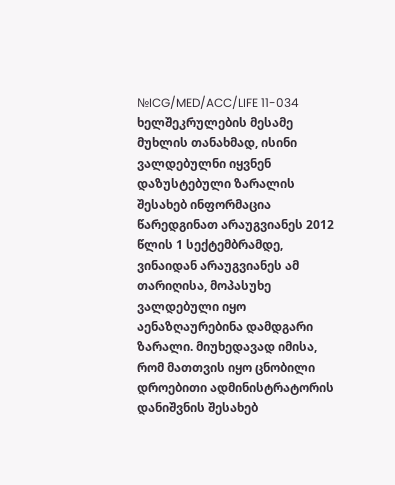№ICG/MED/ACC/LIFE 11-034 ხელშეკრულების მესამე მუხლის თანახმად, ისინი ვალდებულნი იყვნენ დაზუსტებული ზარალის შესახებ ინფორმაცია წარედგინათ არაუგვიანეს 2012 წლის 1 სექტემბრამდე, ვინაიდან არაუგვიანეს ამ თარიღისა, მოპასუხე ვალდებული იყო აენაზღაურებინა დამდგარი ზარალი. მიუხედავად იმისა, რომ მათთვის იყო ცნობილი დროებითი ადმინისტრატორის დანიშვნის შესახებ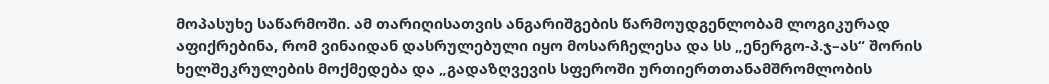მოპასუხე საწარმოში. ამ თარიღისათვის ანგარიშგების წარმოუდგენლობამ ლოგიკურად აფიქრებინა, რომ ვინაიდან დასრულებული იყო მოსარჩელესა და სს „ენერგო-პ.ჯ–ას“ შორის ხელშეკრულების მოქმედება და „გადაზღვევის სფეროში ურთიერთთანამშრომლობის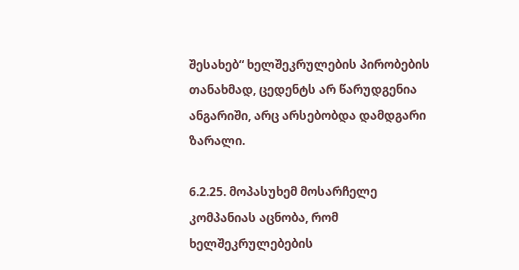შესახებ“ ხელშეკრულების პირობების თანახმად, ცედენტს არ წარუდგენია ანგარიში, არც არსებობდა დამდგარი ზარალი.

6.2.25. მოპასუხემ მოსარჩელე კომპანიას აცნობა, რომ ხელშეკრულებების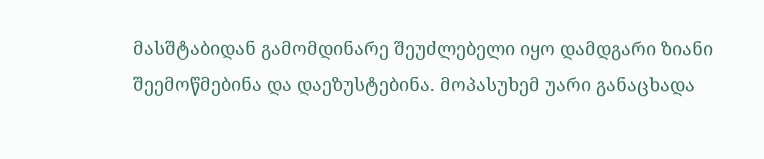მასშტაბიდან გამომდინარე შეუძლებელი იყო დამდგარი ზიანი შეემოწმებინა და დაეზუსტებინა. მოპასუხემ უარი განაცხადა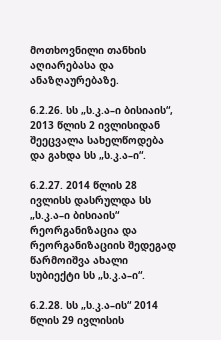მოთხოვნილი თანხის აღიარებასა და ანაზღაურებაზე.

6.2.26. სს „ს.კ.ა–ი ბისიაის“, 2013 წლის 2 ივლისიდან შეეცვალა სახელწოდება და გახდა სს „ს.კ.ა–ი“.

6.2.27. 2014 წლის 28 ივლისს დასრულდა სს „ს.კ.ა–ი ბისიაის“ რეორგანიზაცია და რეორგანიზაციის შედეგად წარმოიშვა ახალი სუბიექტი სს „ს.კ.ა–ი“.

6.2.28. სს „ს.კ.ა–ის“ 2014 წლის 29 ივლისის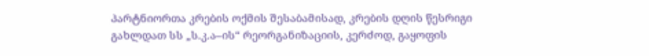პარტნიორთა კრების ოქმის შესაბამისად, კრების დღის წესრიგი გახლდათ სს „ს.კ.ა–ის“ რეორგანიზაციის, კერძოდ, გაყოფის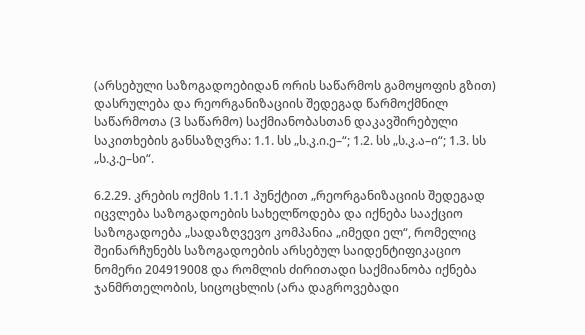(არსებული საზოგადოებიდან ორის საწარმოს გამოყოფის გზით) დასრულება და რეორგანიზაციის შედეგად წარმოქმნილ საწარმოთა (3 საწარმო) საქმიანობასთან დაკავშირებული საკითხების განსაზღვრა: 1.1. სს „ს.კ.ი.ე–“; 1.2. სს „ს.კ.ა–ი“; 1.3. სს „ს.კ.ე–სი“.

6.2.29. კრების ოქმის 1.1.1 პუნქტით „რეორგანიზაციის შედეგად იცვლება საზოგადოების სახელწოდება და იქნება სააქციო საზოგადოება „სადაზღვევო კომპანია „იმედი ელ“, რომელიც შეინარჩუნებს საზოგადოების არსებულ საიდენტიფიკაციო ნომერი 204919008 და რომლის ძირითადი საქმიანობა იქნება ჯანმრთელობის, სიცოცხლის (არა დაგროვებადი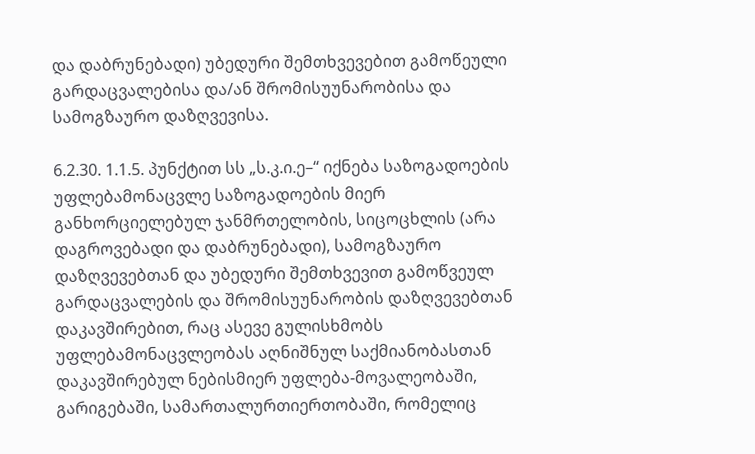და დაბრუნებადი) უბედური შემთხვევებით გამოწეული გარდაცვალებისა და/ან შრომისუუნარობისა და სამოგზაურო დაზღვევისა.

6.2.30. 1.1.5. პუნქტით სს „ს.კ.ი.ე–“ იქნება საზოგადოების უფლებამონაცვლე საზოგადოების მიერ განხორციელებულ ჯანმრთელობის, სიცოცხლის (არა დაგროვებადი და დაბრუნებადი), სამოგზაურო დაზღვევებთან და უბედური შემთხვევით გამოწვეულ გარდაცვალების და შრომისუუნარობის დაზღვევებთან დაკავშირებით, რაც ასევე გულისხმობს უფლებამონაცვლეობას აღნიშნულ საქმიანობასთან დაკავშირებულ ნებისმიერ უფლება-მოვალეობაში, გარიგებაში, სამართალურთიერთობაში, რომელიც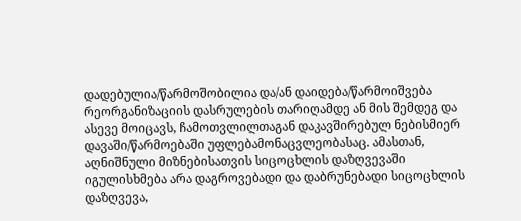დადებულია/წარმოშობილია და/ან დაიდება/წარმოიშვება რეორგანიზაციის დასრულების თარიღამდე ან მის შემდეგ და ასევე მოიცავს, ჩამოთვლილთაგან დაკავშირებულ ნებისმიერ დავაში/წარმოებაში უფლებამონაცვლეობასაც. ამასთან, აღნიშნული მიზნებისათვის სიცოცხლის დაზღვევაში იგულისხმება არა დაგროვებადი და დაბრუნებადი სიცოცხლის დაზღვევა,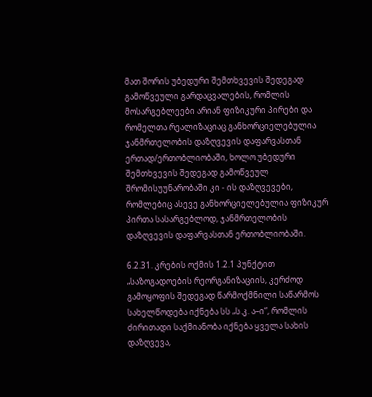მათ შორის უბედური შემთხვევის შედეგად გამოწვეული გარდაცვალების, რომლის მოსარგებლეები არიან ფიზიკური პირები და რომელთა რეალიზაციაც განხორციელებულია ჯანმრთელობის დაზღვევის დაფარვასთან ერთად/ერთობლიობაში, ხოლო უბედური შემთხვევის შედეგად გამოწვეულ შრომისუუნარობაში კი - ის დაზღვევები, რომლებიც ასევე განხორციელებულია ფიზიკურ პირთა სასარგებლოდ, ჯანმრთელობის დაზღვევის დაფარვასთან ერთობლიობაში.

6.2.31. კრების ოქმის 1.2.1 პუნქტით „საზოგადოების რეორგანიზაციის, კერძოდ გამოყოფის შედეგად წარმოქმნილი საწარმოს სახელწოდება იქნება სს „ს.კ. ა–ი“, რომლის ძირითადი საქმიანობა იქნება ყველა სახის დაზღვევა,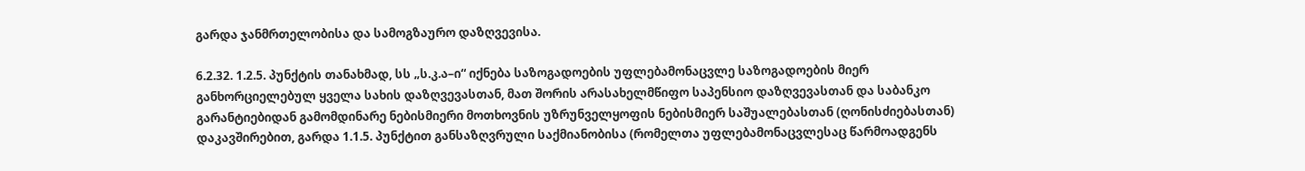გარდა ჯანმრთელობისა და სამოგზაურო დაზღვევისა.

6.2.32. 1.2.5. პუნქტის თანახმად, სს „ს.კ.ა–ი“ იქნება საზოგადოების უფლებამონაცვლე საზოგადოების მიერ განხორციელებულ ყველა სახის დაზღვევასთან, მათ შორის არასახელმწიფო საპენსიო დაზღვევასთან და საბანკო გარანტიებიდან გამომდინარე ნებისმიერი მოთხოვნის უზრუნველყოფის ნებისმიერ საშუალებასთან (ღონისძიებასთან) დაკავშირებით, გარდა 1.1.5. პუნქტით განსაზღვრული საქმიანობისა (რომელთა უფლებამონაცვლესაც წარმოადგენს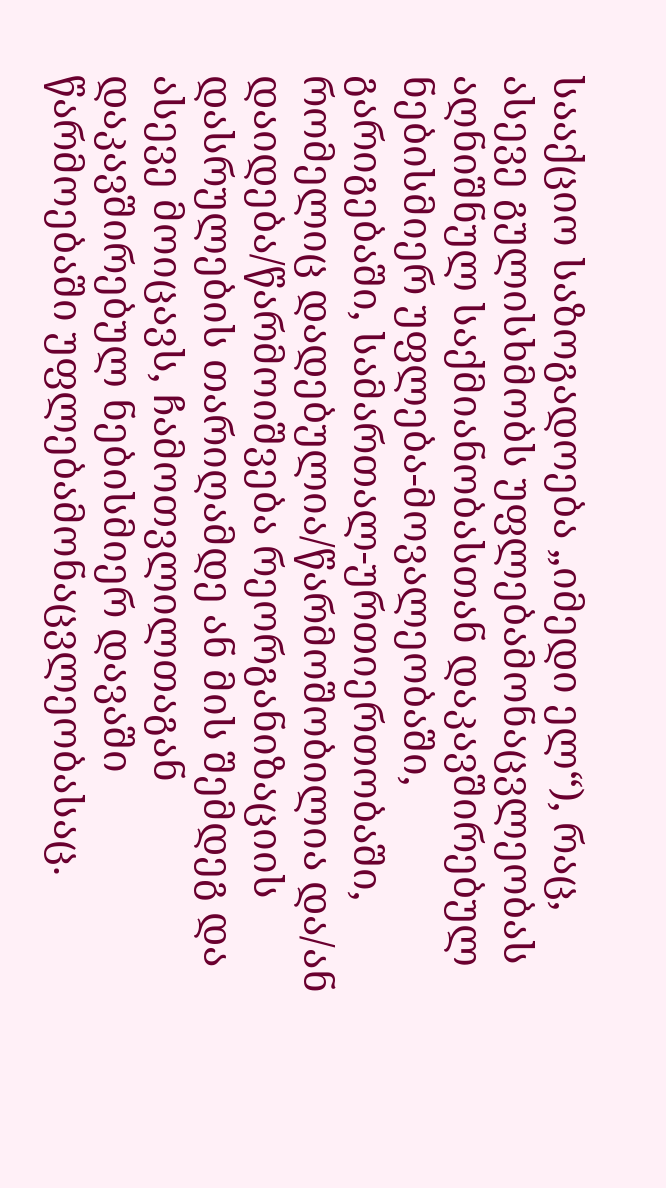სააქციო საზოგადოება „იმედი ელ“), რაც, ასევე გულისხმობს უფლებამონაცვლეობას აღნიშნულ საქმიანობასთან დაკავშირებულ ნებისმიერ უფლება-მოვალეობაში, გარიგებაში, სამართალ-ურთიერთობაში, რომელიც დადებულია/წარმოშობილია და/ან დაიდება/წარმოიშვება რეორგანიზაციის დასრულების თარიღამდე ან მის შემდეგ და ასევე მოიცავს, ჩამოთვლილთაგან დაკავშირებულ ნებისმიერ დავაში წარმოებაში უფლებამონაცვლეობასაც.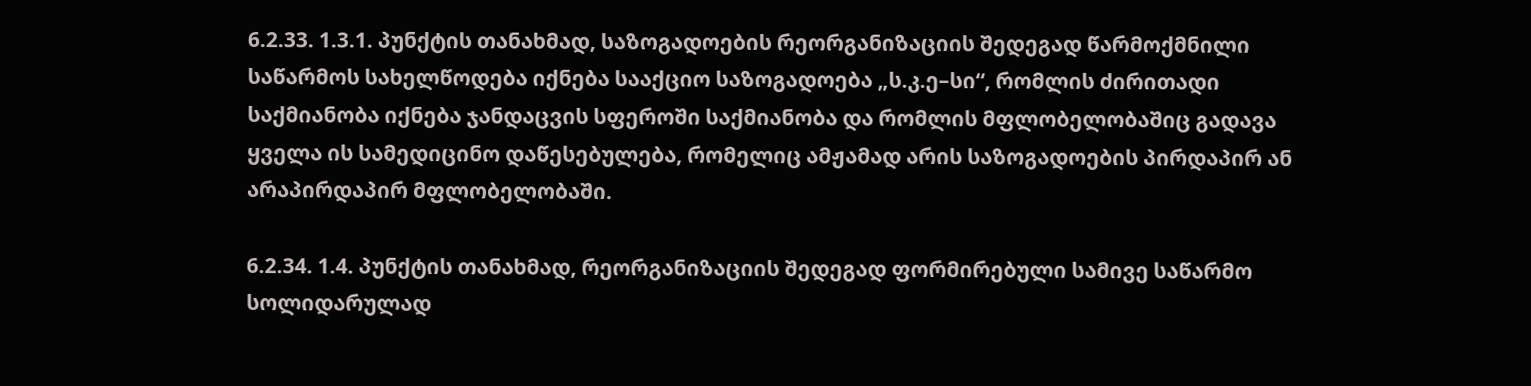6.2.33. 1.3.1. პუნქტის თანახმად, საზოგადოების რეორგანიზაციის შედეგად წარმოქმნილი საწარმოს სახელწოდება იქნება სააქციო საზოგადოება „ს.კ.ე–სი“, რომლის ძირითადი საქმიანობა იქნება ჯანდაცვის სფეროში საქმიანობა და რომლის მფლობელობაშიც გადავა ყველა ის სამედიცინო დაწესებულება, რომელიც ამჟამად არის საზოგადოების პირდაპირ ან არაპირდაპირ მფლობელობაში.

6.2.34. 1.4. პუნქტის თანახმად, რეორგანიზაციის შედეგად ფორმირებული სამივე საწარმო სოლიდარულად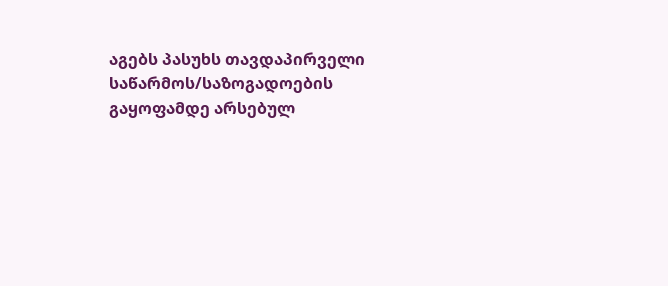აგებს პასუხს თავდაპირველი საწარმოს/საზოგადოების გაყოფამდე არსებულ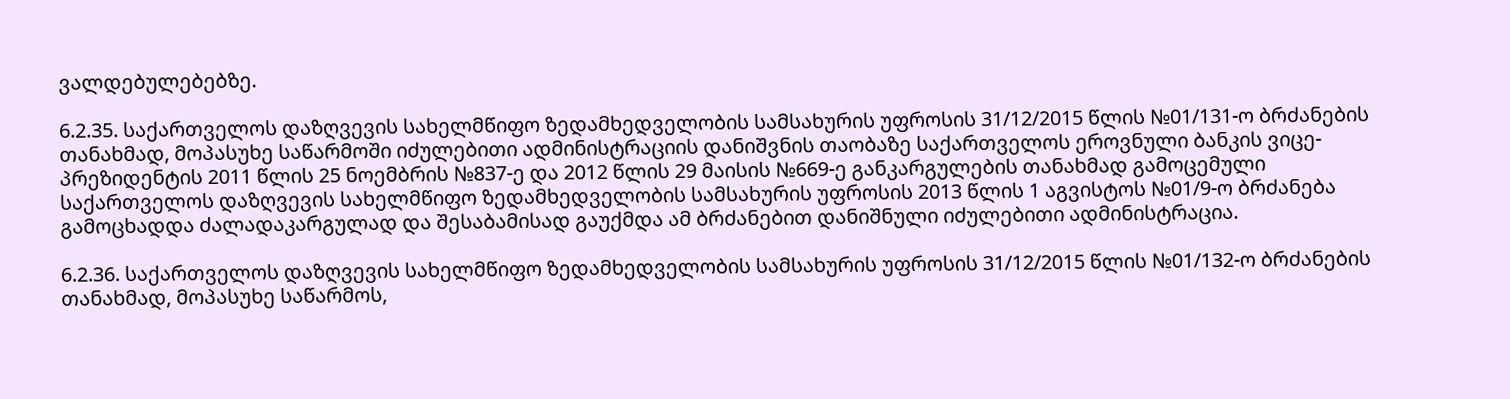ვალდებულებებზე.

6.2.35. საქართველოს დაზღვევის სახელმწიფო ზედამხედველობის სამსახურის უფროსის 31/12/2015 წლის №01/131-ო ბრძანების თანახმად, მოპასუხე საწარმოში იძულებითი ადმინისტრაციის დანიშვნის თაობაზე საქართველოს ეროვნული ბანკის ვიცე-პრეზიდენტის 2011 წლის 25 ნოემბრის №837-ე და 2012 წლის 29 მაისის №669-ე განკარგულების თანახმად გამოცემული საქართველოს დაზღვევის სახელმწიფო ზედამხედველობის სამსახურის უფროსის 2013 წლის 1 აგვისტოს №01/9-ო ბრძანება გამოცხადდა ძალადაკარგულად და შესაბამისად გაუქმდა ამ ბრძანებით დანიშნული იძულებითი ადმინისტრაცია.

6.2.36. საქართველოს დაზღვევის სახელმწიფო ზედამხედველობის სამსახურის უფროსის 31/12/2015 წლის №01/132-ო ბრძანების თანახმად, მოპასუხე საწარმოს,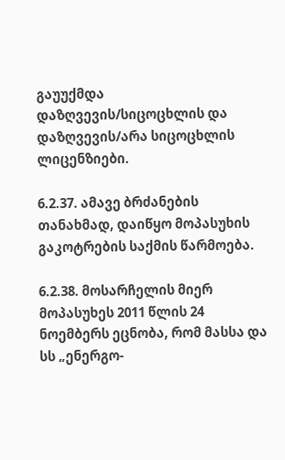გაუუქმდა დაზღვევის/სიცოცხლის და დაზღვევის/არა სიცოცხლის ლიცენზიები.

6.2.37. ამავე ბრძანების თანახმად, დაიწყო მოპასუხის გაკოტრების საქმის წარმოება.

6.2.38. მოსარჩელის მიერ მოპასუხეს 2011 წლის 24 ნოემბერს ეცნობა, რომ მასსა და სს „ენერგო-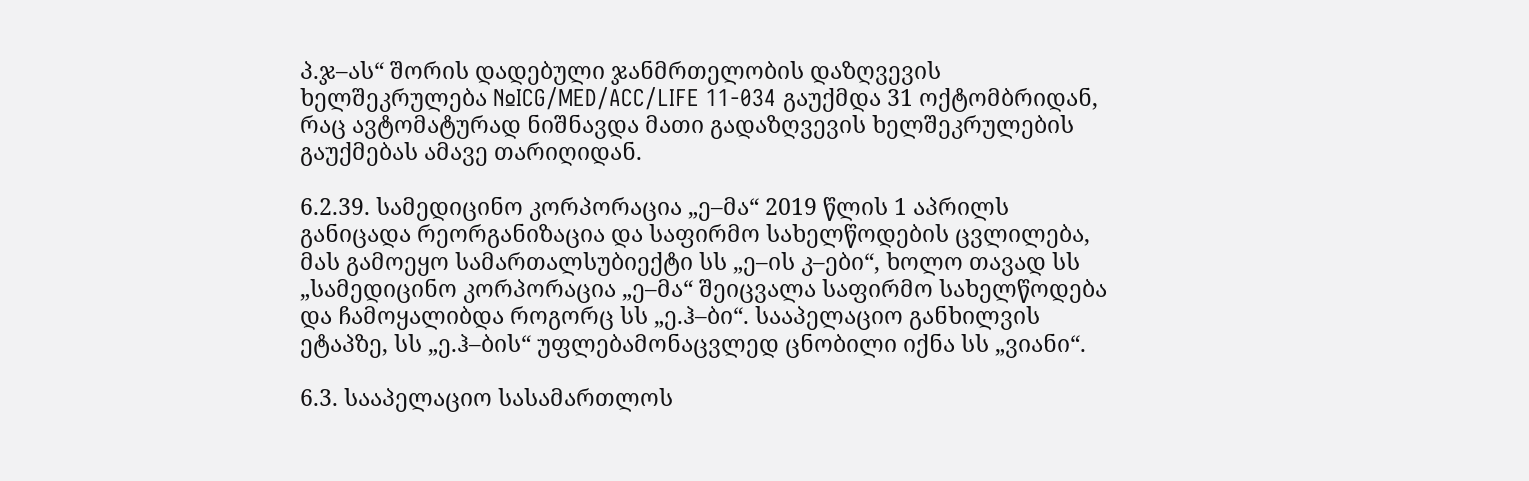პ.ჯ–ას“ შორის დადებული ჯანმრთელობის დაზღვევის ხელშეკრულება №ICG/MED/ACC/LIFE 11-034 გაუქმდა 31 ოქტომბრიდან, რაც ავტომატურად ნიშნავდა მათი გადაზღვევის ხელშეკრულების გაუქმებას ამავე თარიღიდან.

6.2.39. სამედიცინო კორპორაცია „ე–მა“ 2019 წლის 1 აპრილს განიცადა რეორგანიზაცია და საფირმო სახელწოდების ცვლილება, მას გამოეყო სამართალსუბიექტი სს „ე–ის კ–ები“, ხოლო თავად სს „სამედიცინო კორპორაცია „ე–მა“ შეიცვალა საფირმო სახელწოდება და ჩამოყალიბდა როგორც სს „ე.ჰ–ბი“. სააპელაციო განხილვის ეტაპზე, სს „ე.ჰ–ბის“ უფლებამონაცვლედ ცნობილი იქნა სს „ვიანი“.

6.3. სააპელაციო სასამართლოს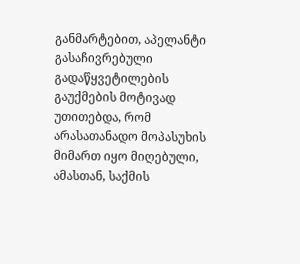განმარტებით, აპელანტი გასაჩივრებული გადაწყვეტილების გაუქმების მოტივად უთითებდა, რომ არასათანადო მოპასუხის მიმართ იყო მიღებული, ამასთან, საქმის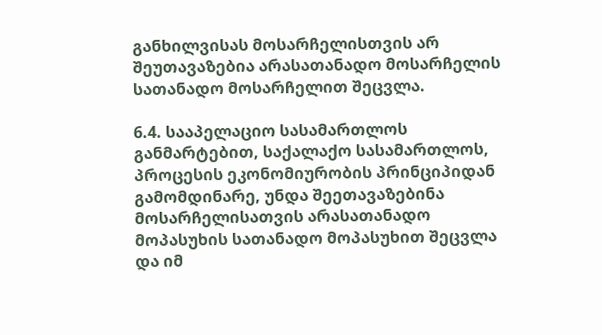განხილვისას მოსარჩელისთვის არ შეუთავაზებია არასათანადო მოსარჩელის სათანადო მოსარჩელით შეცვლა.

6.4. სააპელაციო სასამართლოს განმარტებით, საქალაქო სასამართლოს, პროცესის ეკონომიურობის პრინციპიდან გამომდინარე, უნდა შეეთავაზებინა მოსარჩელისათვის არასათანადო მოპასუხის სათანადო მოპასუხით შეცვლა და იმ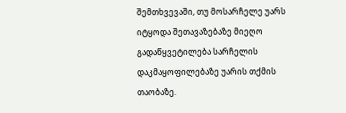შემთხვევაში, თუ მოსარჩელე უარს იტყოდა შეთავაზებაზე მიეღო გადაწყვეტილება სარჩელის დაკმაყოფილებაზე უარის თქმის თაობაზე.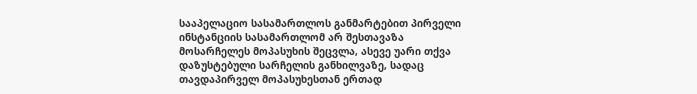სააპელაციო სასამართლოს განმარტებით პირველი ინსტანციის სასამართლომ არ შესთავაზა მოსარჩელეს მოპასუხის შეცვლა, ასევე უარი თქვა დაზუსტებული სარჩელის განხილვაზე, სადაც თავდაპირველ მოპასუხესთან ერთად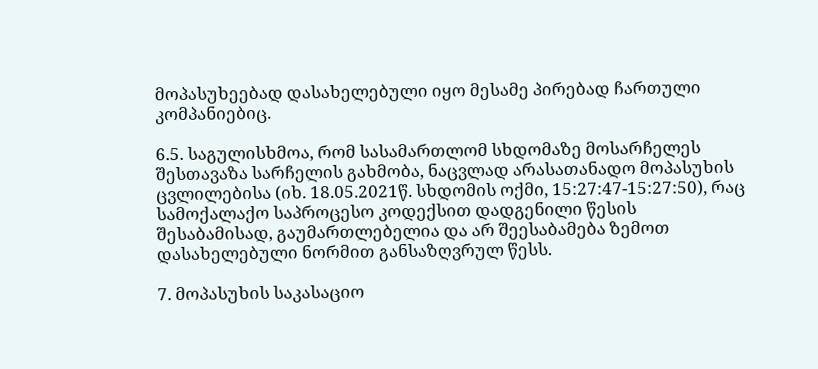მოპასუხეებად დასახელებული იყო მესამე პირებად ჩართული კომპანიებიც.

6.5. საგულისხმოა, რომ სასამართლომ სხდომაზე მოსარჩელეს შესთავაზა სარჩელის გახმობა, ნაცვლად არასათანადო მოპასუხის ცვლილებისა (იხ. 18.05.2021წ. სხდომის ოქმი, 15:27:47-15:27:50), რაც სამოქალაქო საპროცესო კოდექსით დადგენილი წესის შესაბამისად, გაუმართლებელია და არ შეესაბამება ზემოთ დასახელებული ნორმით განსაზღვრულ წესს.

7. მოპასუხის საკასაციო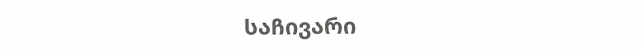საჩივარი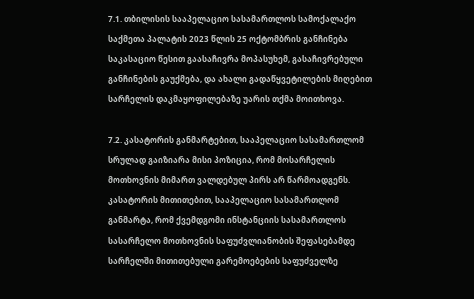7.1. თბილისის სააპელაციო სასამართლოს სამოქალაქო საქმეთა პალატის 2023 წლის 25 ოქტომბრის განჩინება საკასაციო წესით გაასაჩივრა მოპასუხემ, გასაჩივრებული განჩინების გაუქმება, და ახალი გადაწყვეტილების მიღებით სარჩელის დაკმაყოფილებაზე უარის თქმა მოითხოვა.

7.2. კასატორის განმარტებით, სააპელაციო სასამართლომ სრულად გაიზიარა მისი პოზიცია, რომ მოსარჩელის მოთხოვნის მიმართ ვალდებულ პირს არ წარმოადგენს. კასატორის მითითებით, სააპელაციო სასამართლომ განმარტა, რომ ქვემდგომი ინსტანციის სასამართლოს სასარჩელო მოთხოვნის საფუძვლიანობის შეფასებამდე სარჩელში მითითებული გარემოებების საფუძველზე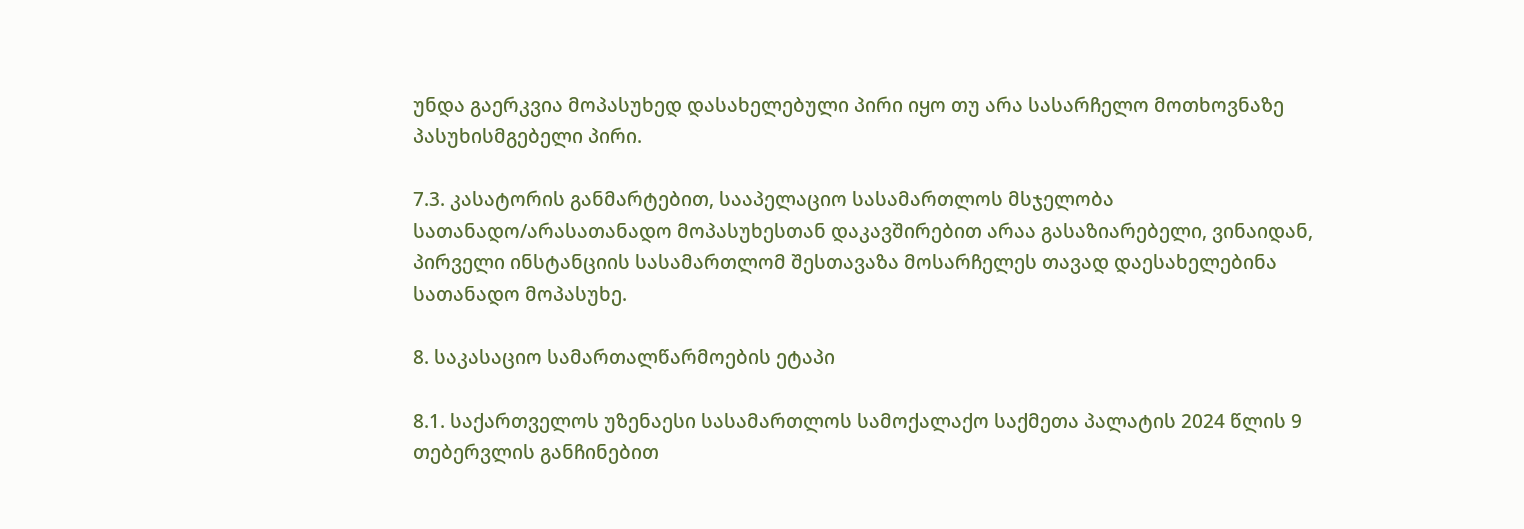უნდა გაერკვია მოპასუხედ დასახელებული პირი იყო თუ არა სასარჩელო მოთხოვნაზე პასუხისმგებელი პირი.

7.3. კასატორის განმარტებით, სააპელაციო სასამართლოს მსჯელობა სათანადო/არასათანადო მოპასუხესთან დაკავშირებით არაა გასაზიარებელი, ვინაიდან, პირველი ინსტანციის სასამართლომ შესთავაზა მოსარჩელეს თავად დაესახელებინა სათანადო მოპასუხე.

8. საკასაციო სამართალწარმოების ეტაპი

8.1. საქართველოს უზენაესი სასამართლოს სამოქალაქო საქმეთა პალატის 2024 წლის 9 თებერვლის განჩინებით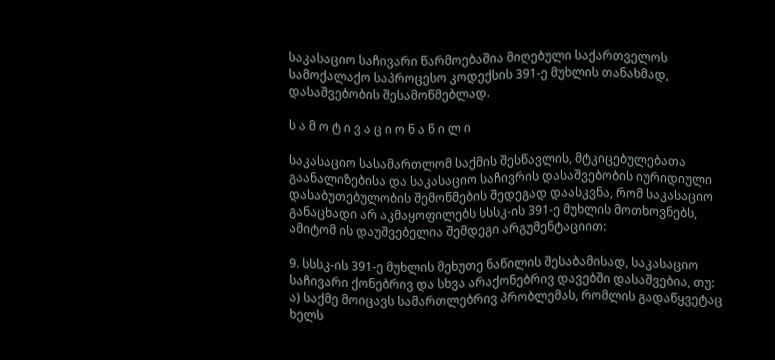საკასაციო საჩივარი წარმოებაშია მიღებული საქართველოს სამოქალაქო საპროცესო კოდექსის 391-ე მუხლის თანახმად, დასაშვებობის შესამოწმებლად.

ს ა მ ო ტ ი ვ ა ც ი ო ნ ა წ ი ლ ი

საკასაციო სასამართლომ საქმის შესწავლის, მტკიცებულებათა გაანალიზებისა და საკასაციო საჩივრის დასაშვებობის იურიდიული დასაბუთებულობის შემოწმების შედეგად დაასკვნა, რომ საკასაციო განაცხადი არ აკმაყოფილებს სსსკ-ის 391-ე მუხლის მოთხოვნებს, ამიტომ ის დაუშვებელია შემდეგი არგუმენტაციით:

9. სსსკ-ის 391-ე მუხლის მეხუთე ნაწილის შესაბამისად, საკასაციო საჩივარი ქონებრივ და სხვა არაქონებრივ დავებში დასაშვებია, თუ: ა) საქმე მოიცავს სამართლებრივ პრობლემას, რომლის გადაწყვეტაც ხელს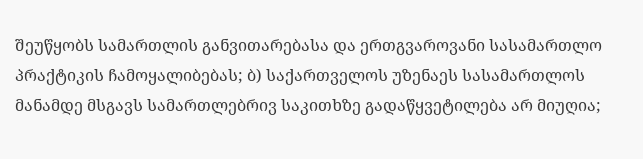შეუწყობს სამართლის განვითარებასა და ერთგვაროვანი სასამართლო პრაქტიკის ჩამოყალიბებას; ბ) საქართველოს უზენაეს სასამართლოს მანამდე მსგავს სამართლებრივ საკითხზე გადაწყვეტილება არ მიუღია;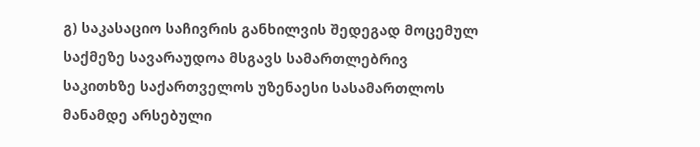გ) საკასაციო საჩივრის განხილვის შედეგად მოცემულ საქმეზე სავარაუდოა მსგავს სამართლებრივ საკითხზე საქართველოს უზენაესი სასამართლოს მანამდე არსებული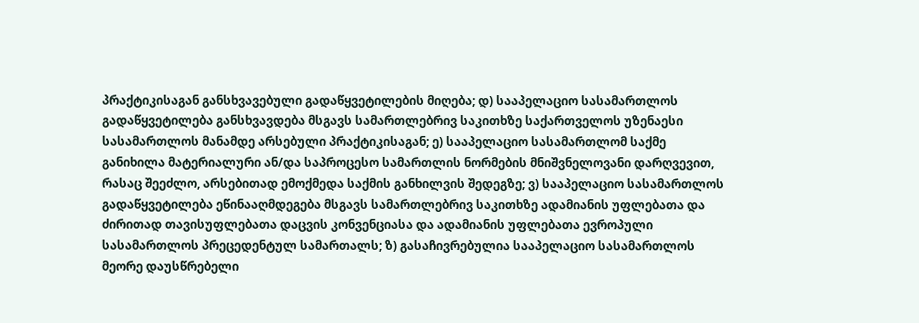პრაქტიკისაგან განსხვავებული გადაწყვეტილების მიღება; დ) სააპელაციო სასამართლოს გადაწყვეტილება განსხვავდება მსგავს სამართლებრივ საკითხზე საქართველოს უზენაესი სასამართლოს მანამდე არსებული პრაქტიკისაგან; ე) სააპელაციო სასამართლომ საქმე განიხილა მატერიალური ან/და საპროცესო სამართლის ნორმების მნიშვნელოვანი დარღვევით, რასაც შეეძლო, არსებითად ემოქმედა საქმის განხილვის შედეგზე; ვ) სააპელაციო სასამართლოს გადაწყვეტილება ეწინააღმდეგება მსგავს სამართლებრივ საკითხზე ადამიანის უფლებათა და ძირითად თავისუფლებათა დაცვის კონვენციასა და ადამიანის უფლებათა ევროპული სასამართლოს პრეცედენტულ სამართალს; ზ) გასაჩივრებულია სააპელაციო სასამართლოს მეორე დაუსწრებელი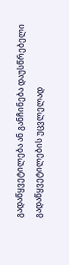გადაწყვეტილება ან განჩინება დაუსწრებელი გადაწყვეტილების უცვლელად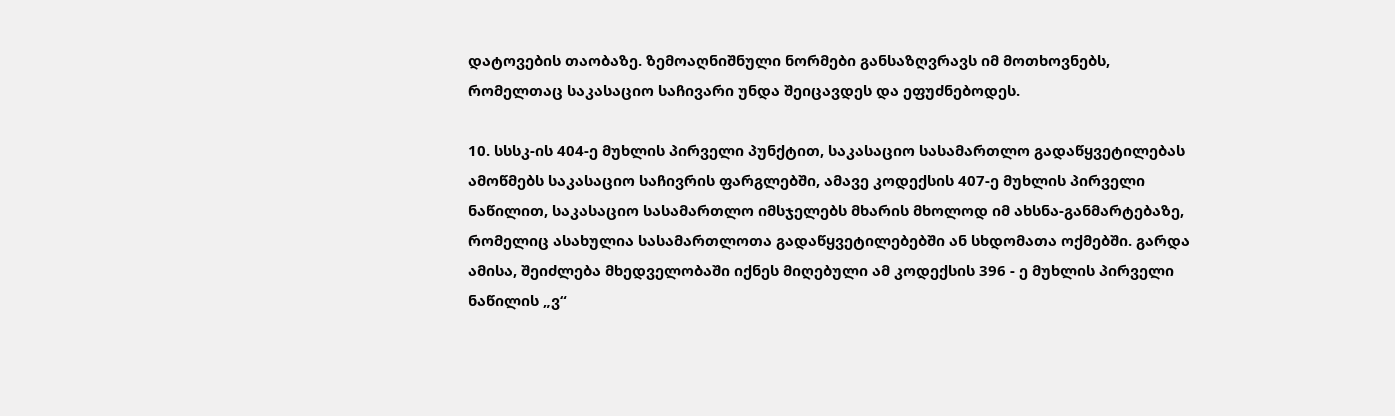დატოვების თაობაზე. ზემოაღნიშნული ნორმები განსაზღვრავს იმ მოთხოვნებს, რომელთაც საკასაციო საჩივარი უნდა შეიცავდეს და ეფუძნებოდეს.

10. სსსკ-ის 404-ე მუხლის პირველი პუნქტით, საკასაციო სასამართლო გადაწყვეტილებას ამოწმებს საკასაციო საჩივრის ფარგლებში, ამავე კოდექსის 407-ე მუხლის პირველი ნაწილით, საკასაციო სასამართლო იმსჯელებს მხარის მხოლოდ იმ ახსნა-განმარტებაზე, რომელიც ასახულია სასამართლოთა გადაწყვეტილებებში ან სხდომათა ოქმებში. გარდა ამისა, შეიძლება მხედველობაში იქნეს მიღებული ამ კოდექსის 396 - ე მუხლის პირველი ნაწილის „ვ“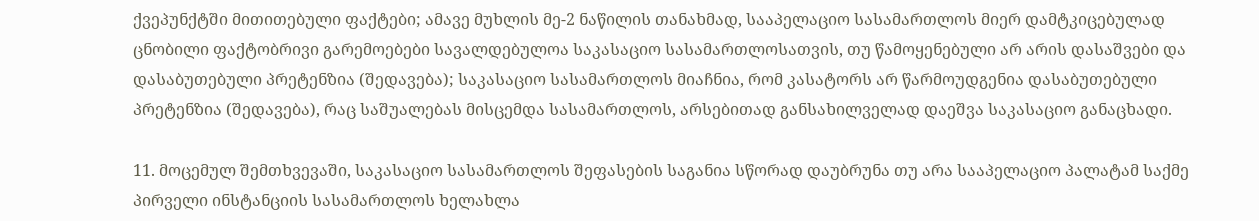ქვეპუნქტში მითითებული ფაქტები; ამავე მუხლის მე-2 ნაწილის თანახმად, სააპელაციო სასამართლოს მიერ დამტკიცებულად ცნობილი ფაქტობრივი გარემოებები სავალდებულოა საკასაციო სასამართლოსათვის, თუ წამოყენებული არ არის დასაშვები და დასაბუთებული პრეტენზია (შედავება); საკასაციო სასამართლოს მიაჩნია, რომ კასატორს არ წარმოუდგენია დასაბუთებული პრეტენზია (შედავება), რაც საშუალებას მისცემდა სასამართლოს, არსებითად განსახილველად დაეშვა საკასაციო განაცხადი.

11. მოცემულ შემთხვევაში, საკასაციო სასამართლოს შეფასების საგანია სწორად დაუბრუნა თუ არა სააპელაციო პალატამ საქმე პირველი ინსტანციის სასამართლოს ხელახლა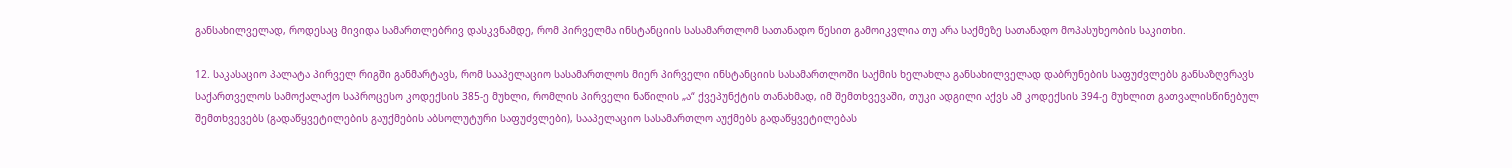განსახილველად, როდესაც მივიდა სამართლებრივ დასკვნამდე, რომ პირველმა ინსტანციის სასამართლომ სათანადო წესით გამოიკვლია თუ არა საქმეზე სათანადო მოპასუხეობის საკითხი.

12. საკასაციო პალატა პირველ რიგში განმარტავს, რომ სააპელაციო სასამართლოს მიერ პირველი ინსტანციის სასამართლოში საქმის ხელახლა განსახილველად დაბრუნების საფუძვლებს განსაზღვრავს საქართველოს სამოქალაქო საპროცესო კოდექსის 385-ე მუხლი, რომლის პირველი ნაწილის „ა“ ქვეპუნქტის თანახმად, იმ შემთხვევაში, თუკი ადგილი აქვს ამ კოდექსის 394-ე მუხლით გათვალისწინებულ შემთხვევებს (გადაწყვეტილების გაუქმების აბსოლუტური საფუძვლები), სააპელაციო სასამართლო აუქმებს გადაწყვეტილებას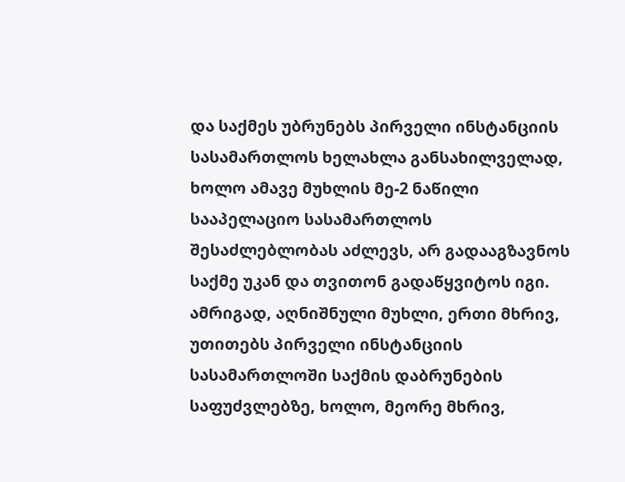და საქმეს უბრუნებს პირველი ინსტანციის სასამართლოს ხელახლა განსახილველად, ხოლო ამავე მუხლის მე-2 ნაწილი სააპელაციო სასამართლოს შესაძლებლობას აძლევს, არ გადააგზავნოს საქმე უკან და თვითონ გადაწყვიტოს იგი. ამრიგად, აღნიშნული მუხლი, ერთი მხრივ, უთითებს პირველი ინსტანციის სასამართლოში საქმის დაბრუნების საფუძვლებზე, ხოლო, მეორე მხრივ,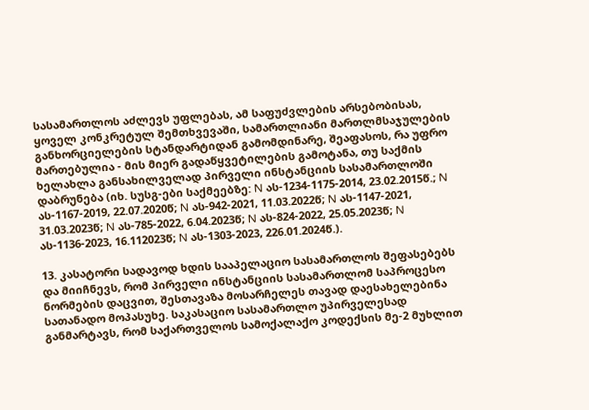სასამართლოს აძლევს უფლებას, ამ საფუძვლების არსებობისას, ყოველ კონკრეტულ შემთხვევაში, სამართლიანი მართლმსაჯულების განხორციელების სტანდარტიდან გამომდინარე, შეაფასოს, რა უფრო მართებულია - მის მიერ გადაწყვეტილების გამოტანა, თუ საქმის ხელახლა განსახილველად პირველი ინსტანციის სასამართლოში დაბრუნება (იხ. სუსგ-ები საქმეებზე: N ას-1234-1175-2014, 23.02.2015წ.; N ას-1167-2019, 22.07.2020წ; N ას-942-2021, 11.03.2022წ; N ას-1147-2021, 31.03.2023წ; N ას-785-2022, 6.04.2023წ; N ას-824-2022, 25.05.2023წ; N ას-1136-2023, 16.112023წ; N ას-1303-2023, 226.01.2024წ.).

13. კასატორი სადავოდ ხდის სააპელაციო სასამართლოს შეფასებებს და მიიჩნევს, რომ პირველი ინსტანციის სასამართლომ საპროცესო ნორმების დაცვით, შესთავაზა მოსარჩელეს თავად დაესახელებინა სათანადო მოპასუხე. საკასაციო სასამართლო უპირველესად განმარტავს, რომ საქართველოს სამოქალაქო კოდექსის მე-2 მუხლით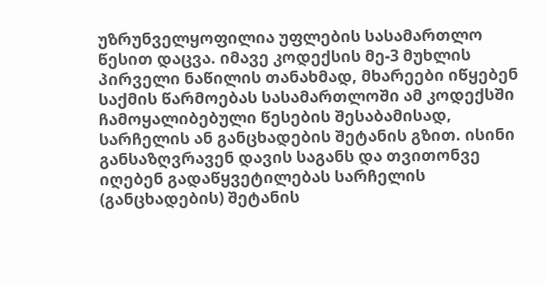უზრუნველყოფილია უფლების სასამართლო წესით დაცვა. იმავე კოდექსის მე-3 მუხლის პირველი ნაწილის თანახმად, მხარეები იწყებენ საქმის წარმოებას სასამართლოში ამ კოდექსში ჩამოყალიბებული წესების შესაბამისად, სარჩელის ან განცხადების შეტანის გზით. ისინი განსაზღვრავენ დავის საგანს და თვითონვე იღებენ გადაწყვეტილებას სარჩელის (განცხადების) შეტანის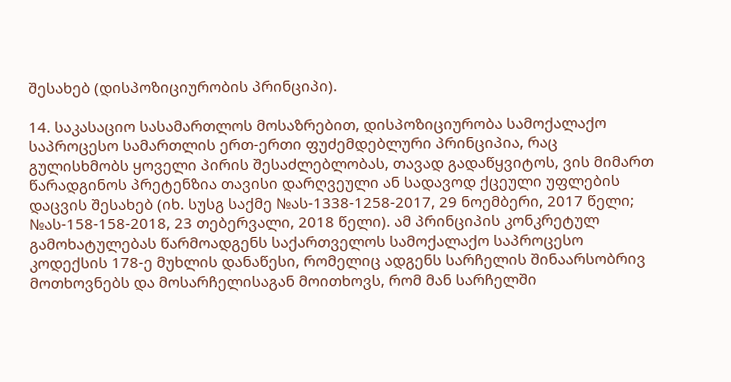შესახებ (დისპოზიციურობის პრინციპი).

14. საკასაციო სასამართლოს მოსაზრებით, დისპოზიციურობა სამოქალაქო საპროცესო სამართლის ერთ-ერთი ფუძემდებლური პრინციპია, რაც გულისხმობს ყოველი პირის შესაძლებლობას, თავად გადაწყვიტოს, ვის მიმართ წარადგინოს პრეტენზია თავისი დარღვეული ან სადავოდ ქცეული უფლების დაცვის შესახებ (იხ. სუსგ საქმე №ას-1338-1258-2017, 29 ნოემბერი, 2017 წელი; №ას-158-158-2018, 23 თებერვალი, 2018 წელი). ამ პრინციპის კონკრეტულ გამოხატულებას წარმოადგენს საქართველოს სამოქალაქო საპროცესო კოდექსის 178-ე მუხლის დანაწესი, რომელიც ადგენს სარჩელის შინაარსობრივ მოთხოვნებს და მოსარჩელისაგან მოითხოვს, რომ მან სარჩელში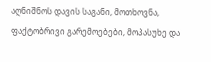აღნიშნოს დავის საგანი, მოთხოვნა, ფაქტობრივი გარემოებები, მოპასუხე და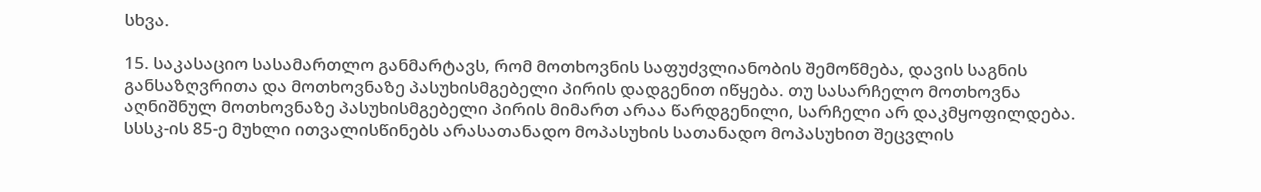სხვა.

15. საკასაციო სასამართლო განმარტავს, რომ მოთხოვნის საფუძვლიანობის შემოწმება, დავის საგნის განსაზღვრითა და მოთხოვნაზე პასუხისმგებელი პირის დადგენით იწყება. თუ სასარჩელო მოთხოვნა აღნიშნულ მოთხოვნაზე პასუხისმგებელი პირის მიმართ არაა წარდგენილი, სარჩელი არ დაკმყოფილდება. სსსკ-ის 85-ე მუხლი ითვალისწინებს არასათანადო მოპასუხის სათანადო მოპასუხით შეცვლის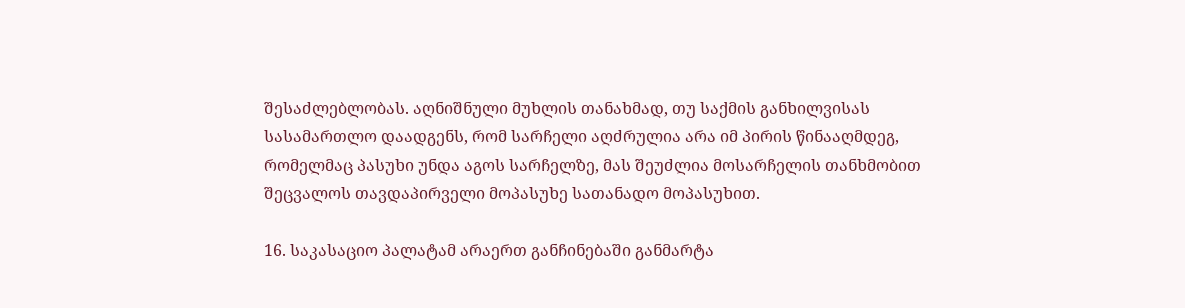შესაძლებლობას. აღნიშნული მუხლის თანახმად, თუ საქმის განხილვისას სასამართლო დაადგენს, რომ სარჩელი აღძრულია არა იმ პირის წინააღმდეგ, რომელმაც პასუხი უნდა აგოს სარჩელზე, მას შეუძლია მოსარჩელის თანხმობით შეცვალოს თავდაპირველი მოპასუხე სათანადო მოპასუხით.

16. საკასაციო პალატამ არაერთ განჩინებაში განმარტა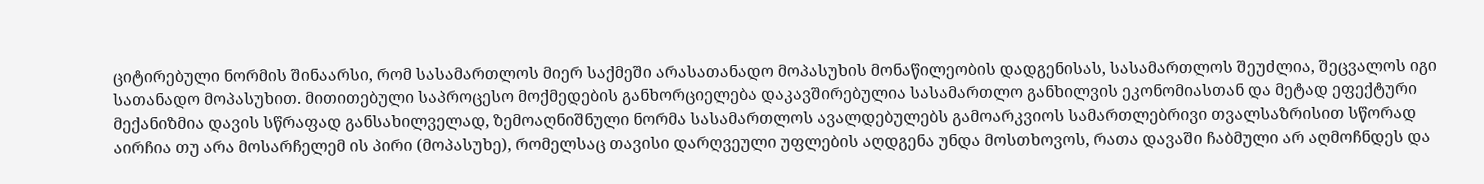ციტირებული ნორმის შინაარსი, რომ სასამართლოს მიერ საქმეში არასათანადო მოპასუხის მონაწილეობის დადგენისას, სასამართლოს შეუძლია, შეცვალოს იგი სათანადო მოპასუხით. მითითებული საპროცესო მოქმედების განხორციელება დაკავშირებულია სასამართლო განხილვის ეკონომიასთან და მეტად ეფექტური მექანიზმია დავის სწრაფად განსახილველად, ზემოაღნიშნული ნორმა სასამართლოს ავალდებულებს გამოარკვიოს სამართლებრივი თვალსაზრისით სწორად აირჩია თუ არა მოსარჩელემ ის პირი (მოპასუხე), რომელსაც თავისი დარღვეული უფლების აღდგენა უნდა მოსთხოვოს, რათა დავაში ჩაბმული არ აღმოჩნდეს და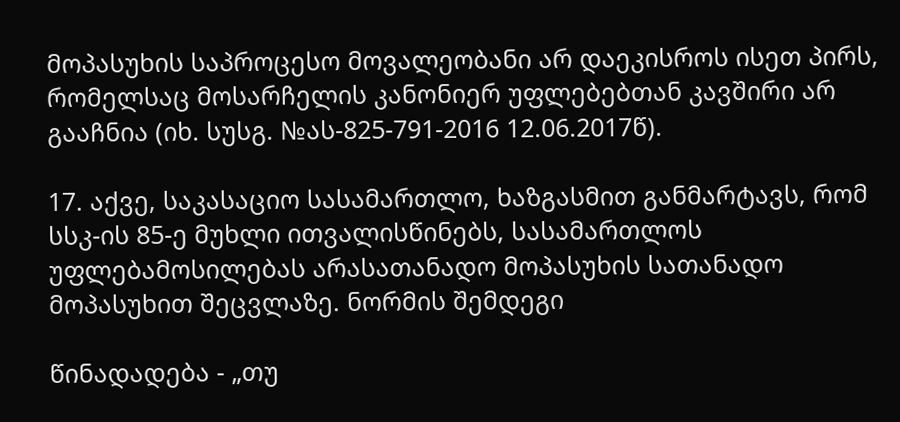მოპასუხის საპროცესო მოვალეობანი არ დაეკისროს ისეთ პირს, რომელსაც მოსარჩელის კანონიერ უფლებებთან კავშირი არ გააჩნია (იხ. სუსგ. №ას-825-791-2016 12.06.2017წ).

17. აქვე, საკასაციო სასამართლო, ხაზგასმით განმარტავს, რომ სსკ-ის 85-ე მუხლი ითვალისწინებს, სასამართლოს უფლებამოსილებას არასათანადო მოპასუხის სათანადო მოპასუხით შეცვლაზე. ნორმის შემდეგი

წინადადება - „თუ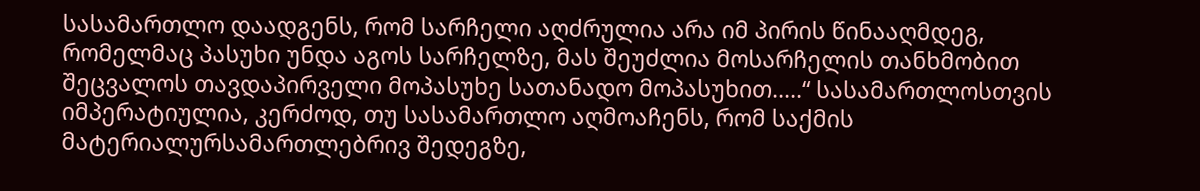სასამართლო დაადგენს, რომ სარჩელი აღძრულია არა იმ პირის წინააღმდეგ, რომელმაც პასუხი უნდა აგოს სარჩელზე, მას შეუძლია მოსარჩელის თანხმობით შეცვალოს თავდაპირველი მოპასუხე სათანადო მოპასუხით.....“ სასამართლოსთვის იმპერატიულია, კერძოდ, თუ სასამართლო აღმოაჩენს, რომ საქმის მატერიალურსამართლებრივ შედეგზე,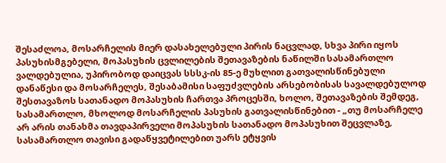შესაძლოა, მოსარჩელის მიერ დასახელებული პირის ნაცვლად, სხვა პირი იყოს პასუხისმგებელი, მოპასუხის ცვლილების შეთავაზების ნაწილში სასამართლო ვალდებულია, უპირობოდ დაიცვას სსსკ-ის 85-ე მუხლით გათვალისწინებული დანაწესი და მოსარჩელეს, შესაბამისი საფუძვლების არსებობისას სავალდებულოდ შესთავაზოს სათანადო მოპასუხის ჩართვა პროცესში, ხოლო, შეთავაზების შემდეგ, სასამართლო, მხოლოდ მოსარჩელის პასუხის გათვალისწინებით - „თუ მოსარჩელე არ არის თანახმა თავდაპირველი მოპასუხის სათანადო მოპასუხით შეცვლაზე, სასამართლო თავისი გადაწყვეტილებით უარს ეტყვის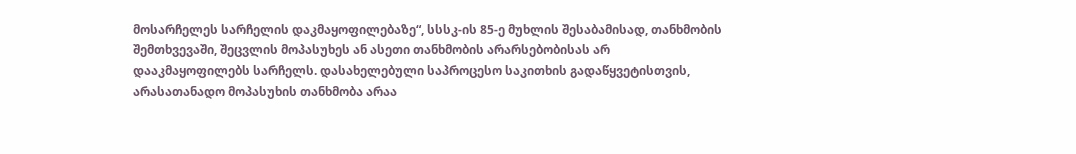მოსარჩელეს სარჩელის დაკმაყოფილებაზე“, სსსკ-ის 85-ე მუხლის შესაბამისად, თანხმობის შემთხვევაში, შეცვლის მოპასუხეს ან ასეთი თანხმობის არარსებობისას არ დააკმაყოფილებს სარჩელს. დასახელებული საპროცესო საკითხის გადაწყვეტისთვის, არასათანადო მოპასუხის თანხმობა არაა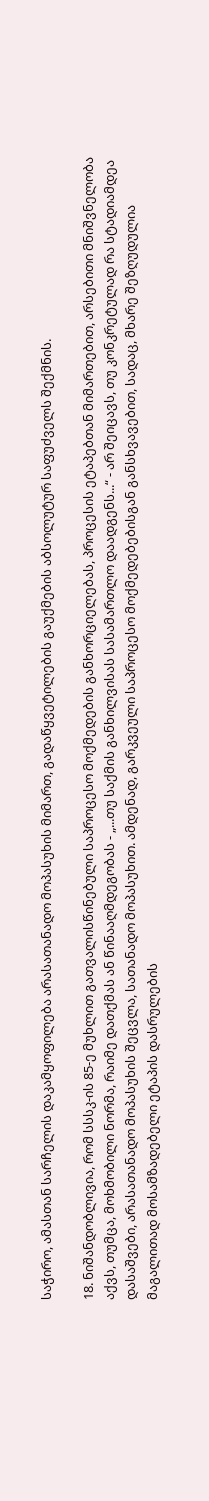საჭირო, ამასთან სარჩელის დაკამყოფილება არასათანადო მოპასუხის მიმართ, გადაწყვეტილების გაუქმების აბსოლუტურ საფუძველს შექმნის.

18. ნიშანდობლივია, რომ სსსკ-ის 85-ე მუხლით გათვალისწინებული საპროცესო მოქმედების განხორციელებას, პროცესის ეტაპებთან მიმართებით, არსებითი მნიშვნელობა აქვს, თუმცა, მოხმობილი ნორმა, რაიმე დათქმას ან წინააღმდეგობას - „...თუ საქმის განხილვისას სასამართლო დაადგენს...“ - არ შეიცავს, თუ კონკრეტულად რა სტადიამდეა დასაშვები, არასათანადო მოპასუხის შეცვლა, სათანადო მოპასუხით. ამდენად, გარკვეული საპროცესო მოქმედებებისგან განსხვავებით, სადაც, მხარე შეზღუდულია მაგალითად მოსამზადებელი ეტაპის დასრულების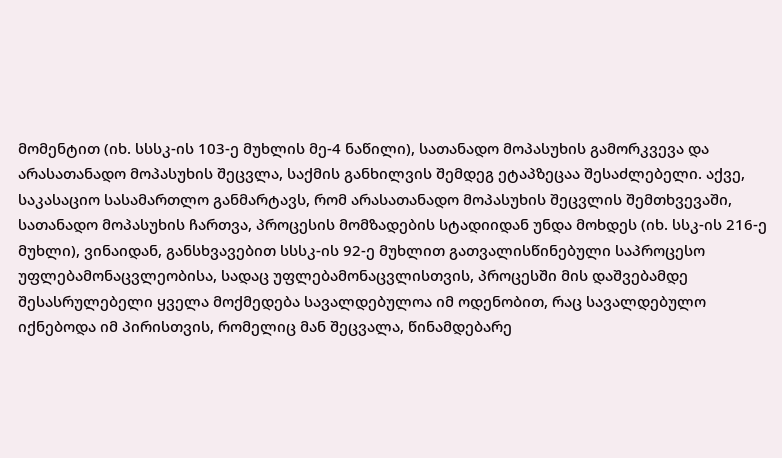მომენტით (იხ. სსსკ-ის 103-ე მუხლის მე-4 ნაწილი), სათანადო მოპასუხის გამორკვევა და არასათანადო მოპასუხის შეცვლა, საქმის განხილვის შემდეგ ეტაპზეცაა შესაძლებელი. აქვე, საკასაციო სასამართლო განმარტავს, რომ არასათანადო მოპასუხის შეცვლის შემთხვევაში, სათანადო მოპასუხის ჩართვა, პროცესის მომზადების სტადიიდან უნდა მოხდეს (იხ. სსკ-ის 216-ე მუხლი), ვინაიდან, განსხვავებით სსსკ-ის 92-ე მუხლით გათვალისწინებული საპროცესო უფლებამონაცვლეობისა, სადაც უფლებამონაცვლისთვის, პროცესში მის დაშვებამდე შესასრულებელი ყველა მოქმედება სავალდებულოა იმ ოდენობით, რაც სავალდებულო იქნებოდა იმ პირისთვის, რომელიც მან შეცვალა, წინამდებარე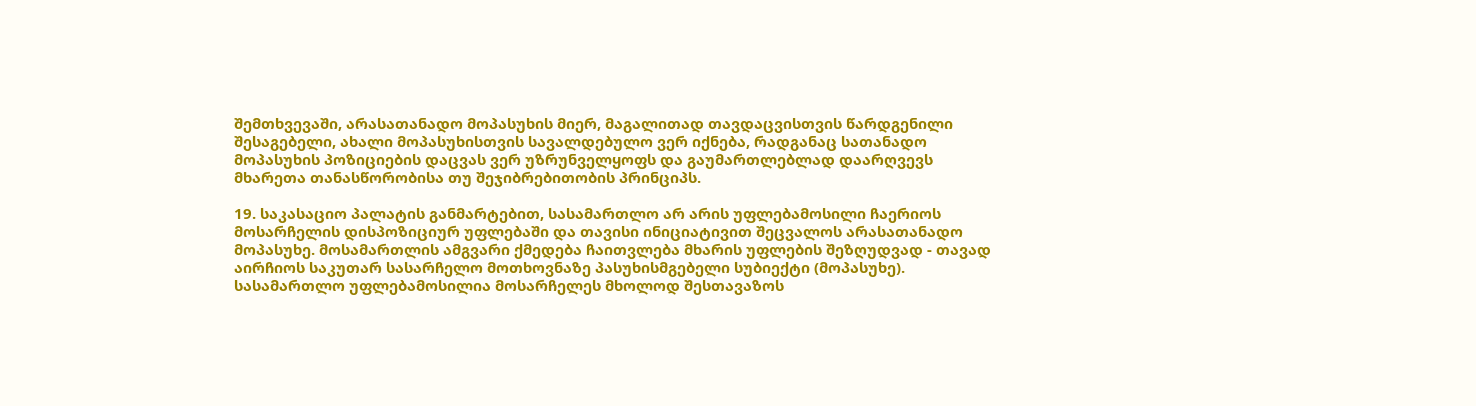შემთხვევაში, არასათანადო მოპასუხის მიერ, მაგალითად თავდაცვისთვის წარდგენილი შესაგებელი, ახალი მოპასუხისთვის სავალდებულო ვერ იქნება, რადგანაც სათანადო მოპასუხის პოზიციების დაცვას ვერ უზრუნველყოფს და გაუმართლებლად დაარღვევს მხარეთა თანასწორობისა თუ შეჯიბრებითობის პრინციპს.

19. საკასაციო პალატის განმარტებით, სასამართლო არ არის უფლებამოსილი ჩაერიოს მოსარჩელის დისპოზიციურ უფლებაში და თავისი ინიციატივით შეცვალოს არასათანადო მოპასუხე. მოსამართლის ამგვარი ქმედება ჩაითვლება მხარის უფლების შეზღუდვად - თავად აირჩიოს საკუთარ სასარჩელო მოთხოვნაზე პასუხისმგებელი სუბიექტი (მოპასუხე). სასამართლო უფლებამოსილია მოსარჩელეს მხოლოდ შესთავაზოს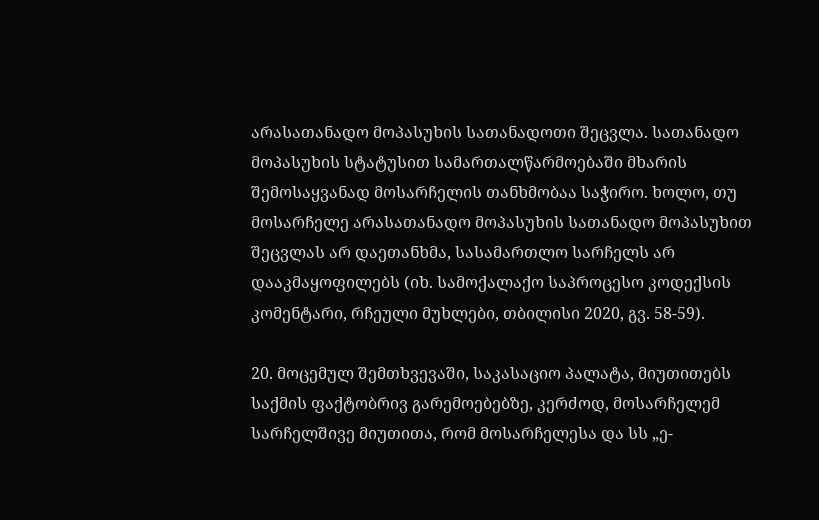არასათანადო მოპასუხის სათანადოთი შეცვლა. სათანადო მოპასუხის სტატუსით სამართალწარმოებაში მხარის შემოსაყვანად მოსარჩელის თანხმობაა საჭირო. ხოლო, თუ მოსარჩელე არასათანადო მოპასუხის სათანადო მოპასუხით შეცვლას არ დაეთანხმა, სასამართლო სარჩელს არ დააკმაყოფილებს (იხ. სამოქალაქო საპროცესო კოდექსის კომენტარი, რჩეული მუხლები, თბილისი 2020, გვ. 58-59).

20. მოცემულ შემთხვევაში, საკასაციო პალატა, მიუთითებს საქმის ფაქტობრივ გარემოებებზე, კერძოდ, მოსარჩელემ სარჩელშივე მიუთითა, რომ მოსარჩელესა და სს „ე-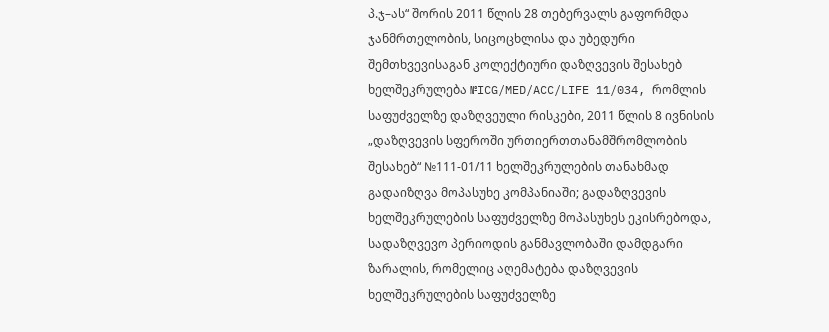პ.ჯ–ას“ შორის 2011 წლის 28 თებერვალს გაფორმდა ჯანმრთელობის, სიცოცხლისა და უბედური შემთხვევისაგან კოლექტიური დაზღვევის შესახებ ხელშეკრულება №ICG/MED/ACC/LIFE 11/034, რომლის საფუძველზე დაზღვეული რისკები, 2011 წლის 8 ივნისის „დაზღვევის სფეროში ურთიერთთანამშრომლობის შესახებ“ №111-01/11 ხელშეკრულების თანახმად გადაიზღვა მოპასუხე კომპანიაში; გადაზღვევის ხელშეკრულების საფუძველზე მოპასუხეს ეკისრებოდა, სადაზღვევო პერიოდის განმავლობაში დამდგარი ზარალის, რომელიც აღემატება დაზღვევის ხელშეკრულების საფუძველზე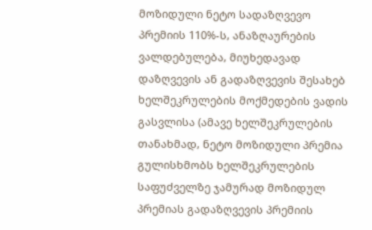მოზიდული ნეტო სადაზღვევო პრემიის 110%-ს, ანაზღაურების ვალდებულება, მიუხედავად დაზღვევის ან გადაზღვევის შესახებ ხელშეკრულების მოქმედების ვადის გასვლისა (ამავე ხელშეკრულების თანახმად, ნეტო მოზიდული პრემია გულისხმობს ხელშეკრულების საფუძველზე ჯამურად მოზიდულ პრემიას გადაზღვევის პრემიის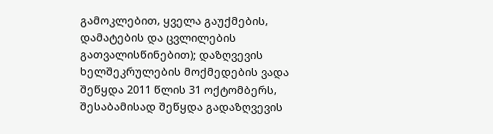გამოკლებით, ყველა გაუქმების, დამატების და ცვლილების გათვალისწინებით); დაზღვევის ხელშეკრულების მოქმედების ვადა შეწყდა 2011 წლის 31 ოქტომბერს, შესაბამისად შეწყდა გადაზღვევის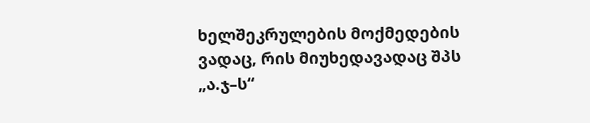ხელშეკრულების მოქმედების ვადაც, რის მიუხედავადაც შპს „ა.ჯ–ს“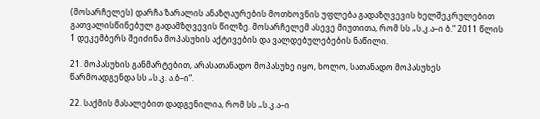(მოსარჩელეს) დარჩა ზარალის ანაზღაურების მოთხოვნის უფლება გადაზღვევის ხელშეკრულებით გათვალისწინებულ გადამზღვევის წილზე. მოსარჩელემ ასევე მიუთითა, რომ სს „ს.კ.ა–ი ბ.“ 2011 წლის 1 დეკემბერს შეიძინა მოპასუხის აქტივების და ვალდებულებების ნაწილი.

21. მოპასუხის განმარტებით, არასათანადო მოპასუხე იყო, ხოლო, სათანადო მოპასუხეს წარმოადგენდა სს „ს.კ. ა.ბ–ი“.

22. საქმის მასალებით დადგენილია, რომ სს „ს.კ.ა–ი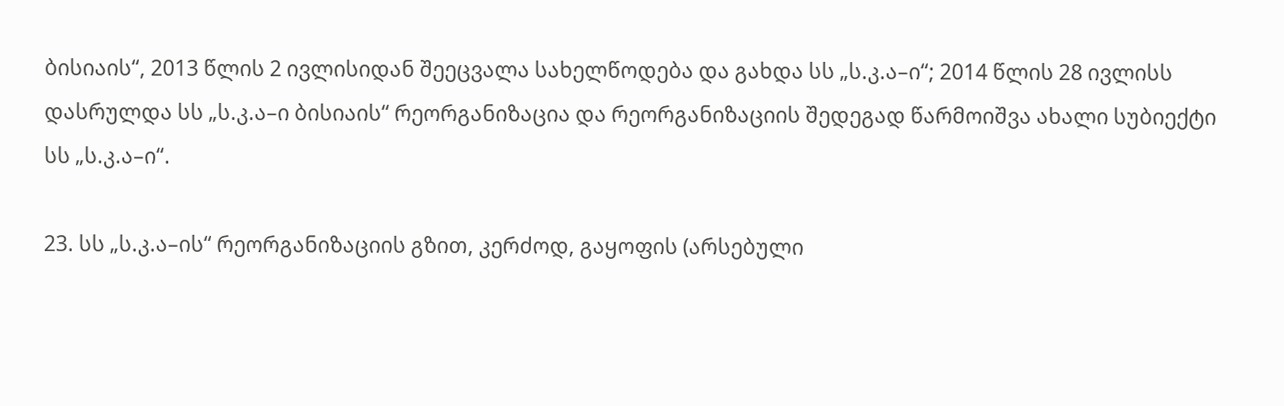ბისიაის“, 2013 წლის 2 ივლისიდან შეეცვალა სახელწოდება და გახდა სს „ს.კ.ა–ი“; 2014 წლის 28 ივლისს დასრულდა სს „ს.კ.ა–ი ბისიაის“ რეორგანიზაცია და რეორგანიზაციის შედეგად წარმოიშვა ახალი სუბიექტი სს „ს.კ.ა–ი“.

23. სს „ს.კ.ა–ის“ რეორგანიზაციის გზით, კერძოდ, გაყოფის (არსებული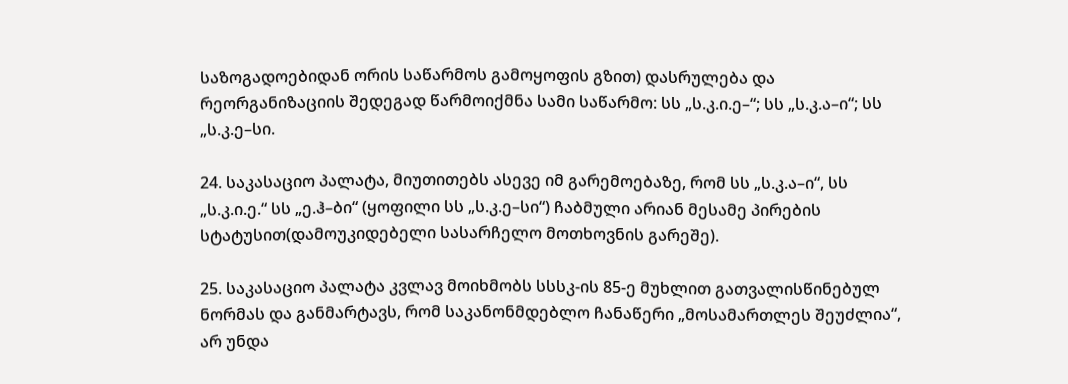საზოგადოებიდან ორის საწარმოს გამოყოფის გზით) დასრულება და რეორგანიზაციის შედეგად წარმოიქმნა სამი საწარმო: სს „ს.კ.ი.ე–“; სს „ს.კ.ა–ი“; სს „ს.კ.ე–სი.

24. საკასაციო პალატა, მიუთითებს ასევე იმ გარემოებაზე, რომ სს „ს.კ.ა–ი“, სს „ს.კ.ი.ე.“ სს „ე.ჰ–ბი“ (ყოფილი სს „ს.კ.ე–სი“) ჩაბმული არიან მესამე პირების სტატუსით(დამოუკიდებელი სასარჩელო მოთხოვნის გარეშე).

25. საკასაციო პალატა კვლავ მოიხმობს სსსკ-ის 85-ე მუხლით გათვალისწინებულ ნორმას და განმარტავს, რომ საკანონმდებლო ჩანაწერი „მოსამართლეს შეუძლია“, არ უნდა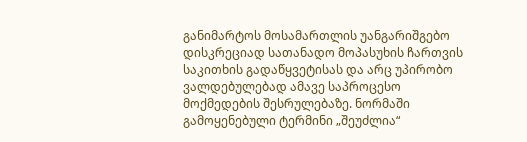განიმარტოს მოსამართლის უანგარიშგებო დისკრეციად სათანადო მოპასუხის ჩართვის საკითხის გადაწყვეტისას და არც უპირობო ვალდებულებად ამავე საპროცესო მოქმედების შესრულებაზე. ნორმაში გამოყენებული ტერმინი „შეუძლია“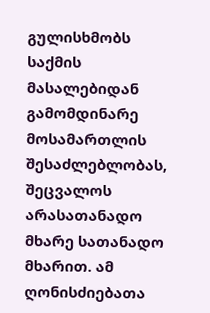გულისხმობს საქმის მასალებიდან გამომდინარე მოსამართლის შესაძლებლობას, შეცვალოს არასათანადო მხარე სათანადო მხარით. ამ ღონისძიებათა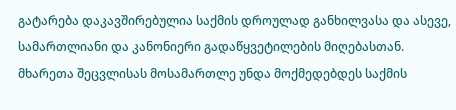გატარება დაკავშირებულია საქმის დროულად განხილვასა და ასევე, სამართლიანი და კანონიერი გადაწყვეტილების მიღებასთან. მხარეთა შეცვლისას მოსამართლე უნდა მოქმედებდეს საქმის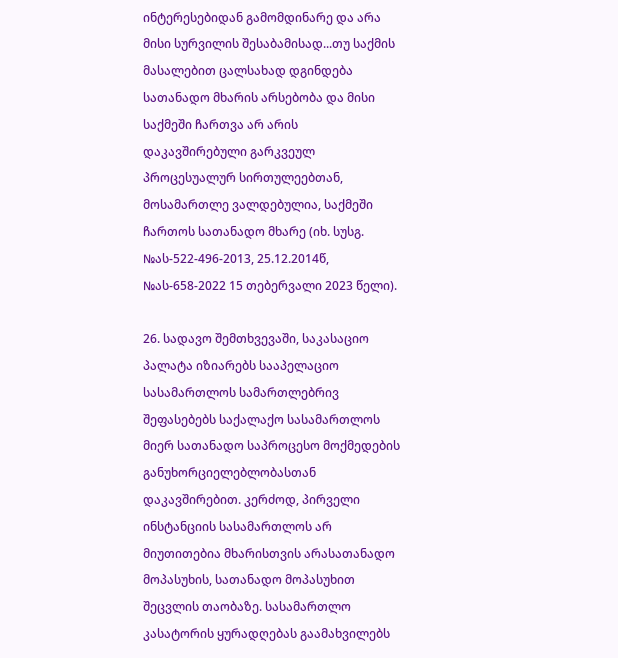ინტერესებიდან გამომდინარე და არა მისი სურვილის შესაბამისად...თუ საქმის მასალებით ცალსახად დგინდება სათანადო მხარის არსებობა და მისი საქმეში ჩართვა არ არის დაკავშირებული გარკვეულ პროცესუალურ სირთულეებთან, მოსამართლე ვალდებულია, საქმეში ჩართოს სათანადო მხარე (იხ. სუსგ. №ას-522-496-2013, 25.12.2014წ, №ას-658-2022 15 თებერვალი 2023 წელი).

26. სადავო შემთხვევაში, საკასაციო პალატა იზიარებს სააპელაციო სასამართლოს სამართლებრივ შეფასებებს საქალაქო სასამართლოს მიერ სათანადო საპროცესო მოქმედების განუხორციელებლობასთან დაკავშირებით. კერძოდ, პირველი ინსტანციის სასამართლოს არ მიუთითებია მხარისთვის არასათანადო მოპასუხის, სათანადო მოპასუხით შეცვლის თაობაზე. სასამართლო კასატორის ყურადღებას გაამახვილებს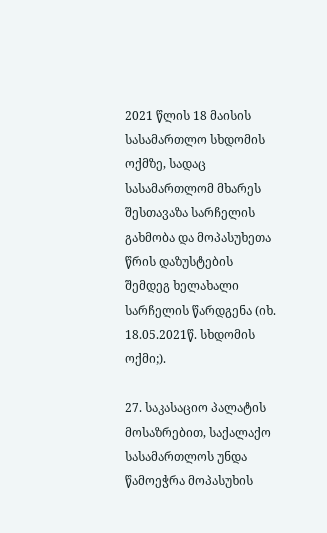2021 წლის 18 მაისის სასამართლო სხდომის ოქმზე, სადაც სასამართლომ მხარეს შესთავაზა სარჩელის გახმობა და მოპასუხეთა წრის დაზუსტების შემდეგ ხელახალი სარჩელის წარდგენა (იხ. 18.05.2021წ. სხდომის ოქმი;).

27. საკასაციო პალატის მოსაზრებით, საქალაქო სასამართლოს უნდა წამოეჭრა მოპასუხის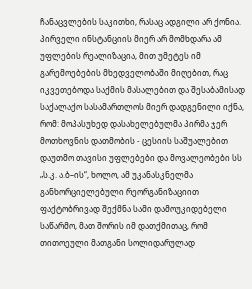ჩანაცვლების საკითხი, რასაც ადგილი არ ქონია. პირველი ინსტანციის მიერ არ მომხდარა ამ უფლების რეალიზაცია, მით უმეტეს იმ გარემოებების მხედველობაში მიღებით, რაც იკვეთებოდა საქმის მასალებით და შესაბამისად საქალაქო სასამართლოს მიერ დადგენილი იქნა, რომ: მოპასუხედ დასახელებულმა პირმა ჯერ მოთხოვნის დათმობის - ცესიის საშუალებით დაუთმო თავისი უფლებები და მოვალეობები სს „ს.კ. ა.ბ–ის“, ხოლო, ამ უკანასკნელმა განხორციელებული რეორგანიზაციით ფაქტობრივად შექმნა სამი დამოუკიდებელი საწარმო, მათ შორის იმ დათქმითაც, რომ თითოეული მათგანი სოლიდარულად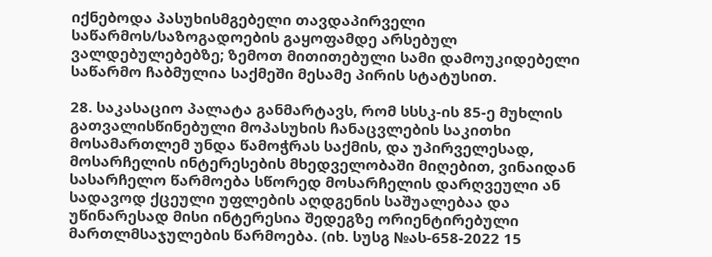იქნებოდა პასუხისმგებელი თავდაპირველი საწარმოს/საზოგადოების გაყოფამდე არსებულ ვალდებულებებზე; ზემოთ მითითებული სამი დამოუკიდებელი საწარმო ჩაბმულია საქმეში მესამე პირის სტატუსით.

28. საკასაციო პალატა განმარტავს, რომ სსსკ-ის 85-ე მუხლის გათვალისწინებული მოპასუხის ჩანაცვლების საკითხი მოსამართლემ უნდა წამოჭრას საქმის, და უპირველესად, მოსარჩელის ინტერესების მხედველობაში მიღებით, ვინაიდან სასარჩელო წარმოება სწორედ მოსარჩელის დარღვეული ან სადავოდ ქცეული უფლების აღდგენის საშუალებაა და უწინარესად მისი ინტერესია შედეგზე ორიენტირებული მართლმსაჯულების წარმოება. (იხ. სუსგ №ას-658-2022 15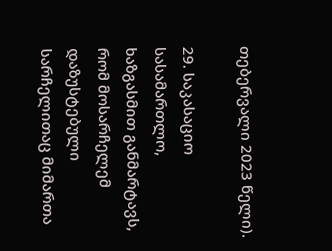თებერვალი 2023 წელი).

29. საკასაციო სასამართლო, ხაზგასმით განმარტავს, რომ მოსარჩელემ დაზუსტებული სარჩელითაც მიმართა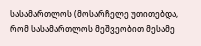სასამართლოს (მოსარჩელე უთითებდა, რომ სასამართლოს მეშვეობით მესამე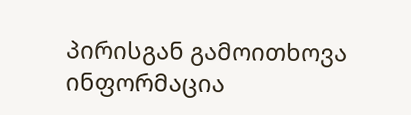პირისგან გამოითხოვა ინფორმაცია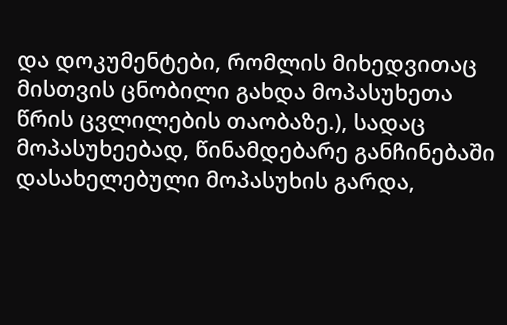და დოკუმენტები, რომლის მიხედვითაც მისთვის ცნობილი გახდა მოპასუხეთა წრის ცვლილების თაობაზე.), სადაც მოპასუხეებად, წინამდებარე განჩინებაში დასახელებული მოპასუხის გარდა,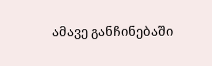ამავე განჩინებაში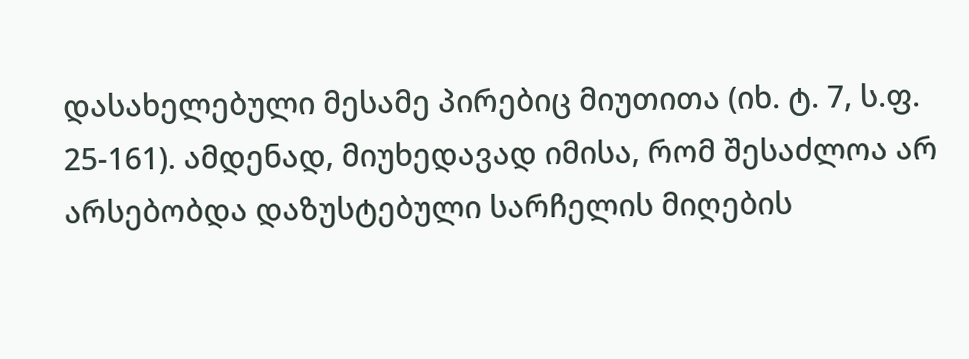დასახელებული მესამე პირებიც მიუთითა (იხ. ტ. 7, ს.ფ. 25-161). ამდენად, მიუხედავად იმისა, რომ შესაძლოა არ არსებობდა დაზუსტებული სარჩელის მიღების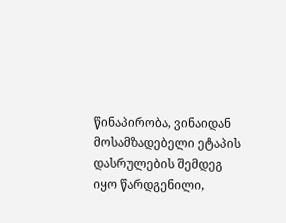წინაპირობა, ვინაიდან მოსამზადებელი ეტაპის დასრულების შემდეგ იყო წარდგენილი,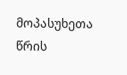მოპასუხეთა წრის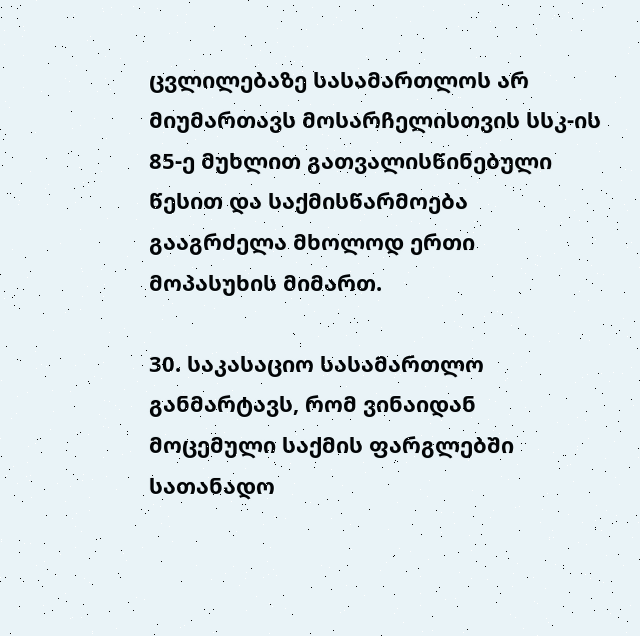ცვლილებაზე სასამართლოს არ მიუმართავს მოსარჩელისთვის სსკ-ის 85-ე მუხლით გათვალისწინებული წესით და საქმისწარმოება გააგრძელა მხოლოდ ერთი მოპასუხის მიმართ.

30. საკასაციო სასამართლო განმარტავს, რომ ვინაიდან მოცემული საქმის ფარგლებში სათანადო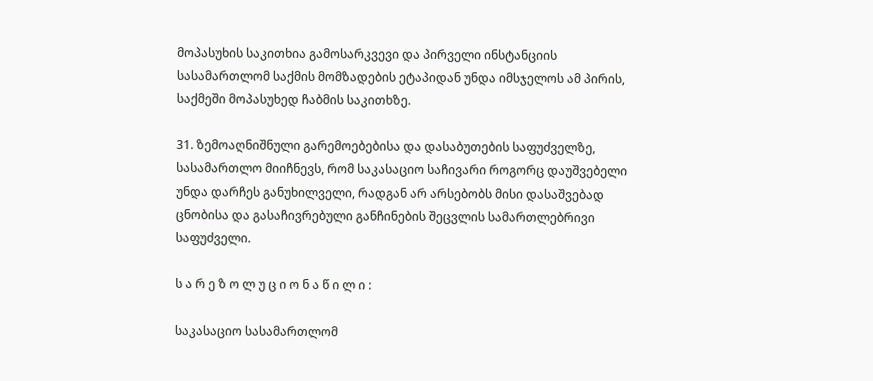მოპასუხის საკითხია გამოსარკვევი და პირველი ინსტანციის სასამართლომ საქმის მომზადების ეტაპიდან უნდა იმსჯელოს ამ პირის, საქმეში მოპასუხედ ჩაბმის საკითხზე.

31. ზემოაღნიშნული გარემოებებისა და დასაბუთების საფუძველზე, სასამართლო მიიჩნევს, რომ საკასაციო საჩივარი როგორც დაუშვებელი უნდა დარჩეს განუხილველი, რადგან არ არსებობს მისი დასაშვებად ცნობისა და გასაჩივრებული განჩინების შეცვლის სამართლებრივი საფუძველი.

ს ა რ ე ზ ო ლ უ ც ი ო ნ ა წ ი ლ ი :

საკასაციო სასამართლომ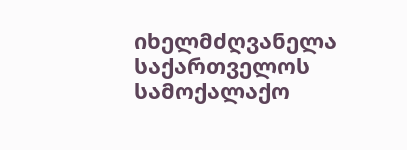იხელმძღვანელა საქართველოს სამოქალაქო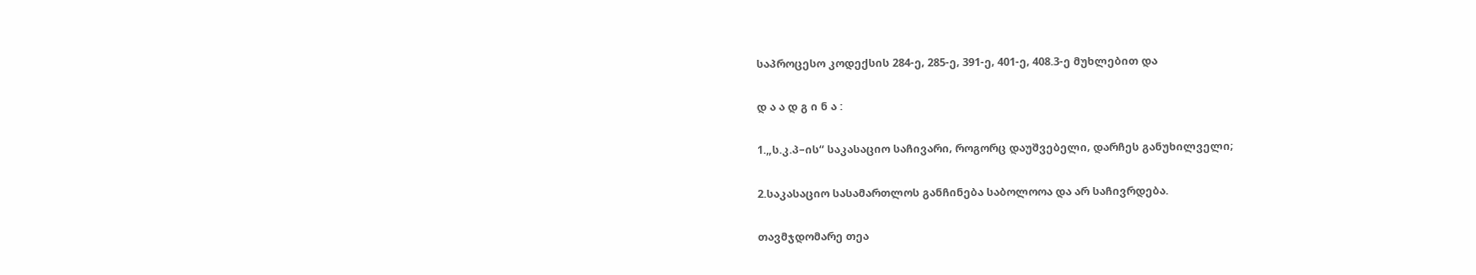საპროცესო კოდექსის 284-ე, 285-ე, 391-ე, 401-ე, 408.3-ე მუხლებით და

დ ა ა დ გ ი ნ ა :

1.„ს.კ.პ–ის“ საკასაციო საჩივარი, როგორც დაუშვებელი, დარჩეს განუხილველი;

2.საკასაციო სასამართლოს განჩინება საბოლოოა და არ საჩივრდება.

თავმჯდომარე თეა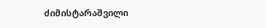ძიმისტარაშვილი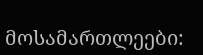მოსამართლეები: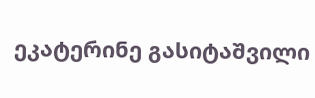ეკატერინე გასიტაშვილი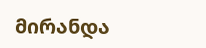მირანდა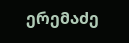ერემაძე